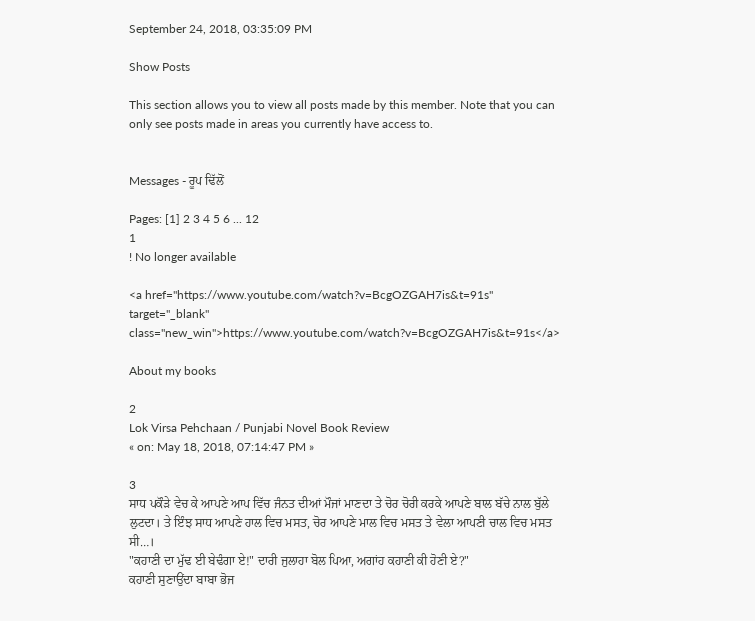September 24, 2018, 03:35:09 PM

Show Posts

This section allows you to view all posts made by this member. Note that you can only see posts made in areas you currently have access to.


Messages - ਰੂਪ ਢਿੱਲੋਂ

Pages: [1] 2 3 4 5 6 ... 12
1
! No longer available

<a href="https://www.youtube.com/watch?v=BcgOZGAH7is&t=91s" target="_blank" class="new_win">https://www.youtube.com/watch?v=BcgOZGAH7is&t=91s</a>

About my books

2
Lok Virsa Pehchaan / Punjabi Novel Book Review
« on: May 18, 2018, 07:14:47 PM »

3
ਸਾਧ ਪਕੌੜੇ ਵੇਚ ਕੇ ਆਪਣੇ ਆਪ ਵਿੱਚ ਜੰਨਤ ਦੀਆਂ ਮੌਜਾਂ ਮਾਣਦਾ ਤੇ ਚੋਰ ਚੋਰੀ ਕਰਕੇ ਆਪਣੇ ਬਾਲ ਬੱਚੇ ਨਾਲ ਬੁੱਲੇ ਲੁਟਦਾ। ਤੇ ਇੰਝ ਸਾਧ ਆਪਣੇ ਹਾਲ ਵਿਚ ਮਸਤ, ਚੋਰ ਆਪਣੇ ਮਾਲ ਵਿਚ ਮਸਤ ਤੇ ਵੇਲਾ ਆਪਣੀ ਚਾਲ ਵਿਚ ਮਸਤ ਸੀ…।
"ਕਹਾਣੀ ਦਾ ਮੁੱਢ ਈ ਬੇਢੰਗਾ ਏ!" ਦਾਰੀ ਜੁਲਾਹਾ ਬੋਲ ਪਿਆ, ਅਗਾਂਹ ਕਹਾਣੀ ਕੀ ਹੋਣੀ ਏ?"
ਕਹਾਣੀ ਸੁਣਾਉਂਦਾ ਬਾਬਾ ਭੋਜ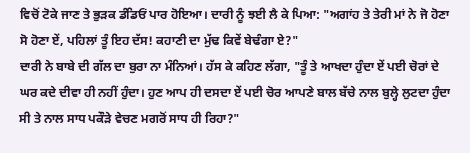ਵਿਚੋਂ ਟੋਕੇ ਜਾਣ ਤੇ ਭੁੜਕ ਡੰਡਿਓਂ ਪਾਰ ਹੋਇਆ। ਦਾਰੀ ਨੂੰ ਝਈ ਲੈ ਕੇ ਪਿਆ: "ਅਗਾਂਹ ਤੇ ਤੇਰੀ ਮਾਂ ਨੇ ਜੋ ਹੋਣਾ ਸੋ ਹੋਣਾ ਏਂ, ਪਹਿਲਾਂ ਤੂੰ ਇਹ ਦੱਸ! ਕਹਾਣੀ ਦਾ ਮੁੱਢ ਕਿਵੇਂ ਬੇਢੰਗਾ ਏ?"
ਦਾਰੀ ਨੇ ਬਾਬੇ ਦੀ ਗੱਲ ਦਾ ਬੁਰਾ ਨਾ ਮੰਨਿਆਂ। ਹੱਸ ਕੇ ਕਹਿਣ ਲੱਗਾ, "ਤੂੰ ਤੇ ਆਖਦਾ ਹੁੰਦਾ ਏਂ ਪਈ ਚੋਰਾਂ ਦੇ ਘਰ ਕਦੇ ਦੀਵਾ ਹੀ ਨਹੀਂ ਹੁੰਦਾ। ਹੁਣ ਆਪ ਹੀ ਦਸਦਾ ਏਂ ਪਈ ਚੋਰ ਆਪਣੇ ਬਾਲ ਬੱਚੇ ਨਾਲ ਬੁਲ੍ਹੇ ਲੁਟਦਾ ਹੁੰਦਾ ਸੀ ਤੇ ਨਾਲ ਸਾਧ ਪਕੌੜੇ ਵੇਚਣ ਮਗਰੋਂ ਸਾਧ ਹੀ ਰਿਹਾ?"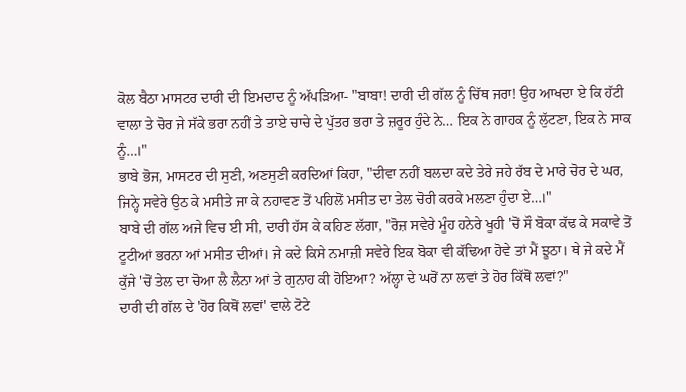ਕੋਲ ਬੈਠਾ ਮਾਸਟਰ ਦਾਰੀ ਦੀ ਇਮਦਾਦ ਨੂੰ ਅੱਪੜਿਆ- "ਬਾਬਾ! ਦਾਰੀ ਦੀ ਗੱਲ ਨੂੰ ਚਿੱਥ ਜਰਾ! ਉਹ ਆਖਦਾ ਏ ਕਿ ਹੱਟੀ ਵਾਲਾ ਤੇ ਚੋਰ ਜੇ ਸੱਕੇ ਭਰਾ ਨਹੀਂ ਤੇ ਤਾਏ ਚਾਚੇ ਦੇ ਪੁੱਤਰ ਭਰਾ ਤੇ ਜ਼ਰੂਰ ਹੁੰਦੇ ਨੇ… ਇਕ ਨੇ ਗਾਹਕ ਨੂੰ ਲੁੱਟਣਾ, ਇਕ ਨੇ ਸਾਕ ਨੂੰ…।"
ਭਾਬੇ ਭੋਜ, ਮਾਸਟਰ ਦੀ ਸੁਣੀ, ਅਣਸੁਣੀ ਕਰਦਿਆਂ ਕਿਹਾ, "ਦੀਵਾ ਨਹੀਂ ਬਲਦਾ ਕਦੇ ਤੇਰੇ ਜਹੇ ਰੱਬ ਦੇ ਮਾਰੇ ਚੋਰ ਦੇ ਘਰ, ਜਿਨ੍ਹੇ ਸਵੇਰੇ ਉਠ ਕੇ ਮਸੀਤੇ ਜਾ ਕੇ ਨਹਾਵਣ ਤੋਂ ਪਹਿਲੋਂ ਮਸੀਤ ਦਾ ਤੇਲ ਚੋਰੀ ਕਰਕੇ ਮਲਣਾ ਹੁੰਦਾ ਏ…।"
ਬਾਬੇ ਦੀ ਗੱਲ ਅਜੇ ਵਿਚ ਈ ਸੀ, ਦਾਰੀ ਹੱਸ ਕੇ ਕਹਿਣ ਲੱਗਾ, "ਰੋਜ਼ ਸਵੇਰੇ ਮੂੰਹ ਹਨੇਰੇ ਖੂਹੀ 'ਚੋਂ ਸੌ ਬੋਕਾ ਕੱਢ ਕੇ ਸਕਾਵੇ ਤੋਂ ਟੂਟੀਆਂ ਭਰਨਾ ਆਂ ਮਸੀਤ ਦੀਆਂ। ਜੇ ਕਦੇ ਕਿਸੇ ਨਮਾਜ਼ੀ ਸਵੇਰੇ ਇਕ ਬੋਕਾ ਵੀ ਕੱਢਿਆ ਹੋਵੇ ਤਾਂ ਮੈਂ ਝੂਠਾ। ਥੇ ਜੇ ਕਦੇ ਮੈਂ ਕੁੱਜੇ 'ਚੋਂ ਤੇਲ ਦਾ ਚੋਆ ਲੈ ਲੈਨਾ ਆਂ ਤੇ ਗੁਨਾਹ ਕੀ ਹੋਇਆ? ਅੱਲ੍ਹਾ ਦੇ ਘਰੋਂ ਨਾ ਲਵਾਂ ਤੇ ਹੋਰ ਕਿੱਥੋਂ ਲਵਾਂ?"
ਦਾਰੀ ਦੀ ਗੱਲ ਦੇ 'ਹੋਰ ਕਿਥੋਂ ਲਵਾਂ' ਵਾਲੇ ਟੋਟੇ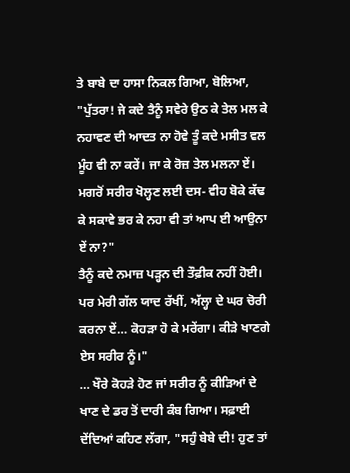ਤੇ ਬਾਬੇ ਦਾ ਹਾਸਾ ਨਿਕਲ ਗਿਆ, ਬੋਲਿਆ, "ਪੁੱਤਰਾ! ਜੇ ਕਦੇ ਤੈਨੂੰ ਸਵੇਰੇ ਉਠ ਕੇ ਤੇਲ ਮਲ ਕੇ ਨਹਾਵਣ ਦੀ ਆਦਤ ਨਾ ਹੋਵੇ ਤੂੰ ਕਦੇ ਮਸੀਤ ਵਲ ਮੂੰਹ ਵੀ ਨਾ ਕਰੇਂ। ਜਾ ਕੇ ਰੋਜ਼ ਤੇਲ ਮਲਨਾ ਏਂ। ਮਗਰੋਂ ਸਰੀਰ ਖੋਲ੍ਹਣ ਲਈ ਦਸ- ਵੀਹ ਬੋਕੇ ਕੱਢ ਕੇ ਸਕਾਵੇ ਭਰ ਕੇ ਨਹਾ ਵੀ ਤਾਂ ਆਪ ਈ ਆਉਨਾ ਏਂ ਨਾ?"
ਤੈਨੂੰ ਕਦੇ ਨਮਾਜ਼ ਪੜ੍ਹਨ ਦੀ ਤੌਫ਼ੀਕ ਨਹੀਂ ਹੋਈ। ਪਰ ਮੇਰੀ ਗੱਲ ਯਾਦ ਰੱਖੀਂ, ਅੱਲ੍ਹਾ ਦੇ ਘਰ ਚੋਰੀ ਕਰਨਾ ਏਂ… ਕੋਹੜਾ ਹੋ ਕੇ ਮਰੇਂਗਾ। ਕੀੜੇ ਖਾਣਗੇ ਏਸ ਸਰੀਰ ਨੂੰ।"
… ਖੌਰੇ ਕੋਹੜੇ ਹੋਣ ਜਾਂ ਸਰੀਰ ਨੂੰ ਕੀੜਿਆਂ ਦੇ ਖਾਣ ਦੇ ਡਰ ਤੋਂ ਦਾਰੀ ਕੰਬ ਗਿਆ। ਸਫ਼ਾਈ ਦੇਂਦਿਆਂ ਕਹਿਣ ਲੱਗਾ, "ਸਹੁੰ ਬੇਬੇ ਦੀ! ਹੁਣ ਤਾਂ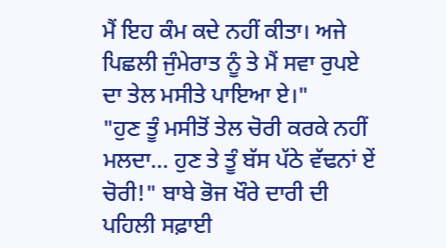ਮੈਂ ਇਹ ਕੰਮ ਕਦੇ ਨਹੀਂ ਕੀਤਾ। ਅਜੇ ਪਿਛਲੀ ਜੁੰਮੇਰਾਤ ਨੂੰ ਤੇ ਮੈਂ ਸਵਾ ਰੁਪਏ ਦਾ ਤੇਲ ਮਸੀਤੇ ਪਾਇਆ ਏ।"
"ਹੁਣ ਤੂੰ ਮਸੀਤੋਂ ਤੇਲ ਚੋਰੀ ਕਰਕੇ ਨਹੀਂ ਮਲਦਾ… ਹੁਣ ਤੇ ਤੂੰ ਬੱਸ ਪੱਠੇ ਵੱਢਨਾਂ ਏਂ ਚੋਰੀ!" ਬਾਬੇ ਭੋਜ ਖੌਰੇ ਦਾਰੀ ਦੀ ਪਹਿਲੀ ਸਫ਼ਾਈ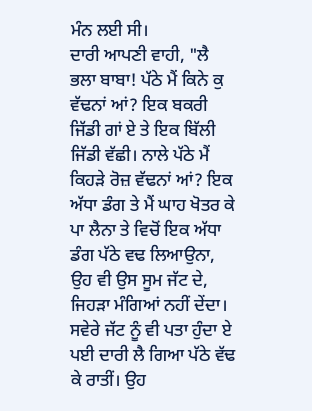ਮੰਨ ਲਈ ਸੀ।
ਦਾਰੀ ਆਪਣੀ ਵਾਹੀ, "ਲੈ ਭਲਾ ਬਾਬਾ! ਪੱਠੇ ਮੈਂ ਕਿਨੇ ਕੁ ਵੱਢਨਾਂ ਆਂ? ਇਕ ਬਕਰੀ ਜਿੱਡੀ ਗਾਂ ਏ ਤੇ ਇਕ ਬਿੱਲੀ ਜਿੱਡੀ ਵੱਛੀ। ਨਾਲੇ ਪੱਠੇ ਮੈਂ ਕਿਹੜੇ ਰੋਜ਼ ਵੱਢਨਾਂ ਆਂ? ਇਕ ਅੱਧਾ ਡੰਗ ਤੇ ਮੈਂ ਘਾਹ ਖੋਤਰ ਕੇ ਪਾ ਲੈਨਾ ਤੇ ਵਿਚੋਂ ਇਕ ਅੱਧਾ ਡੰਗ ਪੱਠੇ ਵਢ ਲਿਆਉਨਾ, ਉਹ ਵੀ ਉਸ ਸੂਮ ਜੱਟ ਦੇ, ਜਿਹੜਾ ਮੰਗਿਆਂ ਨਹੀਂ ਦੇਂਦਾ। ਸਵੇਰੇ ਜੱਟ ਨੂੰ ਵੀ ਪਤਾ ਹੁੰਦਾ ਏ ਪਈ ਦਾਰੀ ਲੈ ਗਿਆ ਪੱਠੇ ਵੱਢ ਕੇ ਰਾਤੀਂ। ਉਹ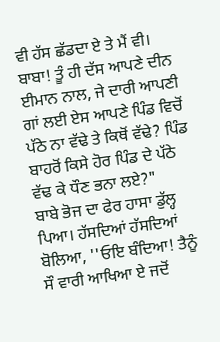ਵੀ ਹੱਸ ਛੱਡਦਾ ਏ ਤੇ ਮੈਂ ਵੀ। ਬਾਬਾ! ਤੂੰ ਹੀ ਦੱਸ ਆਪਣੇ ਦੀਨ ਈਮਾਨ ਨਾਲ, ਜੇ ਦਾਰੀ ਆਪਣੀ ਗਾਂ ਲਈ ਏਸ ਆਪਣੇ ਪਿੰਡ ਵਿਚੋਂ ਪੱਠੇ ਨਾ ਵੱਢੇ ਤੇ ਕਿਥੋਂ ਵੱਢੇ? ਪਿੰਡ ਬਾਹਰੋਂ ਕਿਸੇ ਹੋਰ ਪਿੰਡ ਦੇ ਪੱਠੇ ਵੱਢ ਕੇ ਧੌਣ ਭਨਾ ਲਏ?"
ਬਾਬੇ ਭੋਜ ਦਾ ਫੇਰ ਹਾਸਾ ਡੁੱਲ੍ਹ ਪਿਆ। ਹੱਸਦਿਆਂ ਹੱਸਦਿਆਂ ਬੋਲਿਆ, ''ਓਇ ਬੰਦਿਆ! ਤੈਨੂੰ ਸੌ ਵਾਰੀ ਆਖਿਆ ਏ ਜਦੋਂ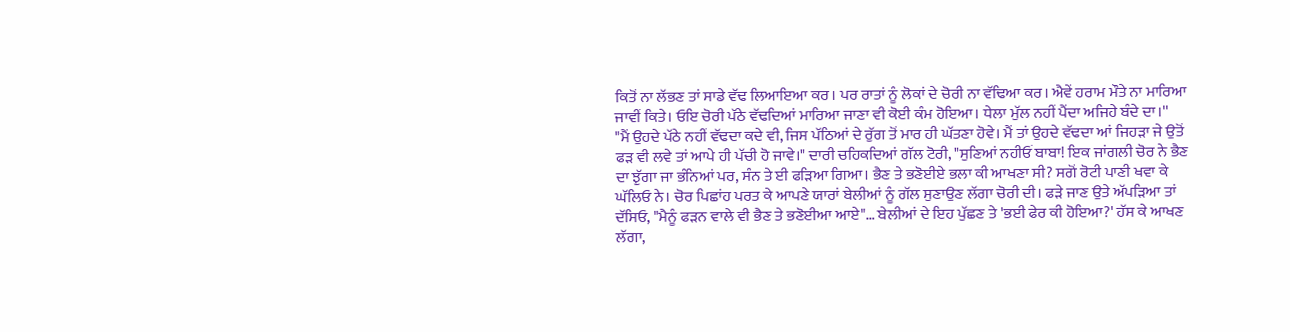ਕਿਤੋਂ ਨਾ ਲੱਭਣ ਤਾਂ ਸਾਡੇ ਵੱਢ ਲਿਆਇਆ ਕਰ। ਪਰ ਰਾਤਾਂ ਨੂੰ ਲੋਕਾਂ ਦੇ ਚੋਰੀ ਨਾ ਵੱਢਿਆ ਕਰ। ਐਵੇਂ ਹਰਾਮ ਮੌਤੇ ਨਾ ਮਾਰਿਆ ਜਾਵੀਂ ਕਿਤੇ। ਓਇ ਚੋਰੀ ਪੱਠੇ ਵੱਢਦਿਆਂ ਮਾਰਿਆ ਜਾਣਾ ਵੀ ਕੋਈ ਕੰਮ ਹੋਇਆ। ਧੇਲਾ ਮੁੱਲ ਨਹੀਂ ਪੈਂਦਾ ਅਜਿਹੇ ਬੰਦੇ ਦਾ।''
"ਮੈਂ ਉਹਦੇ ਪੱਠੇ ਨਹੀਂ ਵੱਢਦਾ ਕਦੇ ਵੀ, ਜਿਸ ਪੱਠਿਆਂ ਦੇ ਰੁੱਗ ਤੋਂ ਮਾਰ ਹੀ ਘੱਤਣਾ ਹੋਵੇ। ਮੈਂ ਤਾਂ ਉਹਦੇ ਵੱਢਦਾ ਆਂ ਜਿਹੜਾ ਜੇ ਉਤੋਂ ਫੜ ਵੀ ਲਵੇ ਤਾਂ ਆਪੇ ਹੀ ਪੱਚੀ ਹੋ ਜਾਵੇ।" ਦਾਰੀ ਚਹਿਕਦਿਆਂ ਗੱਲ ਟੋਰੀ, "ਸੁਣਿਆਂ ਨਹੀਓਂ ਬਾਬਾ! ਇਕ ਜਾਂਗਲੀ ਚੋਰ ਨੇ ਭੈਣ ਦਾ ਝੁੱਗਾ ਜਾ ਭੰਨਿਆਂ ਪਰ, ਸੰਨ ਤੇ ਈ ਫੜਿਆ ਗਿਆ। ਭੈਣ ਤੇ ਭਣੋਈਏ ਭਲਾ ਕੀ ਆਖਣਾ ਸੀ? ਸਗੋਂ ਰੋਟੀ ਪਾਣੀ ਖਵਾ ਕੇ ਘੱਲਿਓ ਨੇ। ਚੋਰ ਪਿਛਾਂਹ ਪਰਤ ਕੇ ਆਪਣੇ ਯਾਰਾਂ ਬੇਲੀਆਂ ਨੂੰ ਗੱਲ ਸੁਣਾਉਣ ਲੱਗਾ ਚੋਰੀ ਦੀ। ਫੜੇ ਜਾਣ ਉਤੇ ਅੱਪੜਿਆ ਤਾਂ ਦੱਸਿਓ, "ਮੈਨੂੰ ਫੜਨ ਵਾਲੇ ਵੀ ਭੈਣ ਤੇ ਭਣੋਈਆ ਆਏ"… ਬੇਲੀਆਂ ਦੇ ਇਹ ਪੁੱਛਣ ਤੇ 'ਭਈ ਫੇਰ ਕੀ ਹੋਇਆ?' ਹੱਸ ਕੇ ਆਖਣ ਲੱਗਾ,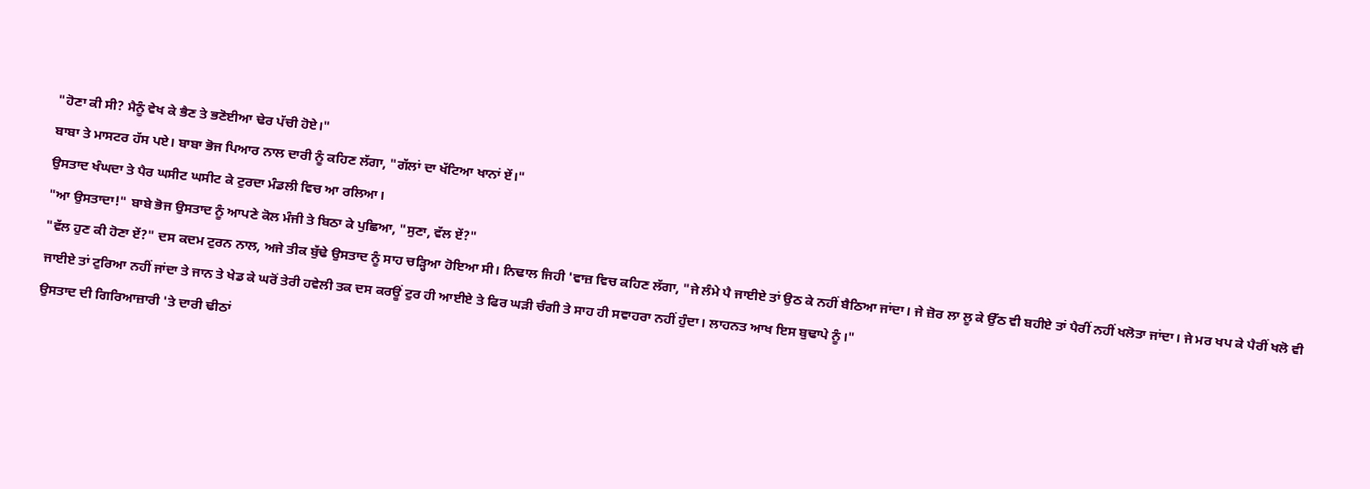"ਹੋਣਾ ਕੀ ਸੀ? ਮੈਨੂੰ ਵੇਖ ਕੇ ਭੈਣ ਤੇ ਭਣੋਈਆ ਢੇਰ ਪੱਚੀ ਹੋਏ।"
ਬਾਬਾ ਤੇ ਮਾਸਟਰ ਹੱਸ ਪਏ। ਬਾਬਾ ਭੋਜ ਪਿਆਰ ਨਾਲ ਦਾਰੀ ਨੂੰ ਕਹਿਣ ਲੱਗਾ, "ਗੱਲਾਂ ਦਾ ਖੱਟਿਆ ਖਾਨਾਂ ਏਂ।"
ਉਸਤਾਦ ਖੰਘਦਾ ਤੇ ਪੈਰ ਘਸੀਟ ਘਸੀਟ ਕੇ ਟੁਰਦਾ ਮੰਡਲੀ ਵਿਚ ਆ ਰਲਿਆ।
"ਆ ਉਸਤਾਦਾ!" ਬਾਬੇ ਭੋਜ ਉਸਤਾਦ ਨੂੰ ਆਪਣੇ ਕੋਲ ਮੰਜੀ ਤੇ ਬਿਠਾ ਕੇ ਪੁਛਿਆ, "ਸੁਣਾ, ਵੱਲ ਏਂ?"
"ਵੱਲ ਹੁਣ ਕੀ ਹੋਣਾ ਏਂ?" ਦਸ ਕਦਮ ਟੁਰਨ ਨਾਲ, ਅਜੇ ਤੀਕ ਬੁੱਢੇ ਉਸਤਾਦ ਨੂੰ ਸਾਹ ਚੜ੍ਹਿਆ ਹੋਇਆ ਸੀ। ਨਿਢਾਲ ਜਿਹੀ 'ਵਾਜ਼ ਵਿਚ ਕਹਿਣ ਲੱਗਾ, "ਜੇ ਲੰਮੇ ਪੈ ਜਾਈਏ ਤਾਂ ਉਠ ਕੇ ਨਹੀਂ ਬੈਠਿਆ ਜਾਂਦਾ। ਜੇ ਜ਼ੋਰ ਲਾ ਲੂ ਕੇ ਉੱਠ ਵੀ ਬਹੀਏ ਤਾਂ ਪੈਰੀਂ ਨਹੀਂ ਖਲੋਤਾ ਜਾਂਦਾ। ਜੇ ਮਰ ਖਪ ਕੇ ਪੈਰੀਂ ਖਲੋ ਵੀ ਜਾਈਏ ਤਾਂ ਟੁਰਿਆ ਨਹੀਂ ਜਾਂਦਾ ਤੇ ਜਾਨ ਤੇ ਖੇਡ ਕੇ ਘਰੋਂ ਤੇਰੀ ਹਵੇਲੀ ਤਕ ਦਸ ਕਰਊਂ ਟੁਰ ਹੀ ਆਈਏ ਤੇ ਫਿਰ ਘੜੀ ਚੰਗੀ ਤੇ ਸਾਹ ਹੀ ਸਵਾਹਰਾ ਨਹੀਂ ਹੁੰਦਾ। ਲਾਹਨਤ ਆਖ ਇਸ ਬੁਢਾਪੇ ਨੂੰ।"
ਉਸਤਾਦ ਦੀ ਗਿਰਿਆਜ਼ਾਰੀ 'ਤੇ ਦਾਰੀ ਢੀਠਾਂ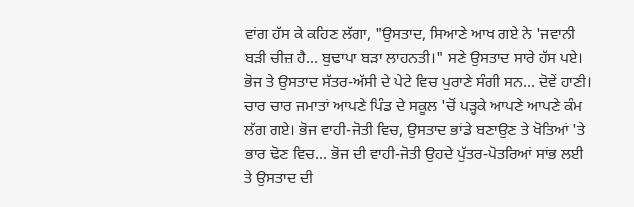ਵਾਂਗ ਹੱਸ ਕੇ ਕਹਿਣ ਲੱਗਾ, "ਉਸਤਾਦ, ਸਿਆਣੇ ਆਖ ਗਏ ਨੇ 'ਜਵਾਨੀ ਬੜੀ ਚੀਜ਼ ਹੈ… ਬੁਢਾਪਾ ਬੜਾ ਲਾਹਨਤੀ।" ਸਣੇ ਉਸਤਾਦ ਸਾਰੇ ਹੱਸ ਪਏ।
ਭੋਜ ਤੇ ਉਸਤਾਦ ਸੱਤਰ-ਅੱਸੀ ਦੇ ਪੇਟੇ ਵਿਚ ਪੁਰਾਣੇ ਸੰਗੀ ਸਨ… ਦੋਵੇਂ ਹਾਣੀ। ਚਾਰ ਚਾਰ ਜਮਾਤਾਂ ਆਪਣੇ ਪਿੰਡ ਦੇ ਸਕੂਲ 'ਚੋਂ ਪੜ੍ਹਕੇ ਆਪਣੇ ਆਪਣੇ ਕੰਮ ਲੱਗ ਗਏ। ਭੋਜ ਵਾਹੀ-ਜੋਤੀ ਵਿਚ, ਉਸਤਾਦ ਭਾਂਡੇ ਬਣਾਉਣ ਤੇ ਖੋਤਿਆਂ 'ਤੇ ਭਾਰ ਢੋਣ ਵਿਚ… ਭੋਜ ਦੀ ਵਾਹੀ-ਜੋਤੀ ਉਹਦੇ ਪੁੱਤਰ-ਪੋਤਰਿਆਂ ਸਾਂਭ ਲਈ ਤੇ ਉਸਤਾਦ ਦੀ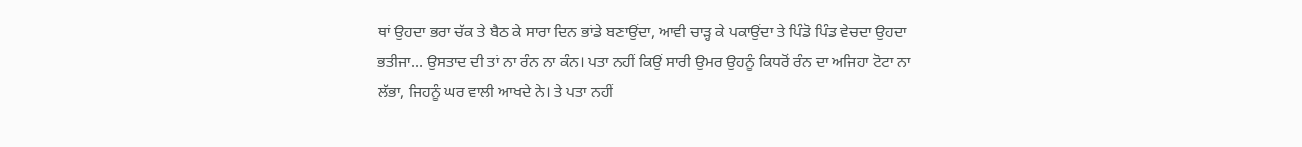ਥਾਂ ਉਹਦਾ ਭਰਾ ਚੱਕ ਤੇ ਬੈਠ ਕੇ ਸਾਰਾ ਦਿਨ ਭਾਂਡੇ ਬਣਾਉਂਦਾ, ਆਵੀ ਚਾੜ੍ਹ ਕੇ ਪਕਾਉਂਦਾ ਤੇ ਪਿੰਡੋ ਪਿੰਡ ਵੇਚਦਾ ਉਹਦਾ ਭਤੀਜਾ… ਉਸਤਾਦ ਦੀ ਤਾਂ ਨਾ ਰੰਨ ਨਾ ਕੰਨ। ਪਤਾ ਨਹੀਂ ਕਿਉਂ ਸਾਰੀ ਉਮਰ ਉਹਨੂੰ ਕਿਧਰੋਂ ਰੰਨ ਦਾ ਅਜਿਹਾ ਟੋਟਾ ਨਾ ਲੱਭਾ, ਜਿਹਨੂੰ ਘਰ ਵਾਲੀ ਆਖਦੇ ਨੇ। ਤੇ ਪਤਾ ਨਹੀਂ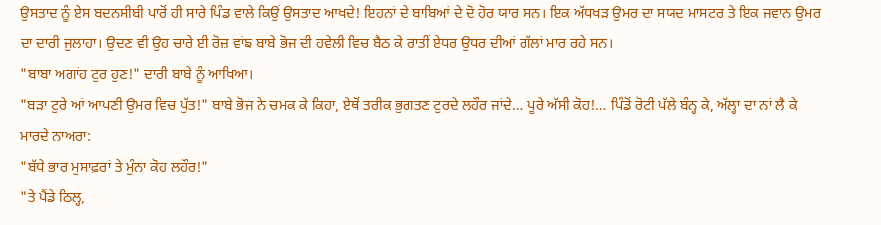ਉਸਤਾਦ ਨੂੰ ਏਸ ਬਦਨਸੀਬੀ ਪਾਰੋਂ ਹੀ ਸਾਰੇ ਪਿੰਡ ਵਾਲੇ ਕਿਉਂ ਉਸਤਾਦ ਆਖਦੇ! ਇਹਨਾਂ ਦੇ ਬਾਬਿਆਂ ਦੇ ਦੋ ਹੋਰ ਯਾਰ ਸਨ। ਇਕ ਅੱਧਖੜ ਉਮਰ ਦਾ ਸਯਦ ਮਾਸਟਰ ਤੇ ਇਕ ਜਵਾਨ ਉਮਰ ਦਾ ਦਾਰੀ ਜੁਲਾਹਾ। ਉਦਣ ਵੀ ਉਹ ਚਾਰੇ ਈ ਰੋਜ਼ ਵਾਂਙ ਬਾਬੇ ਭੋਜ ਦੀ ਹਵੇਲੀ ਵਿਚ ਬੈਠ ਕੇ ਰਾਤੀਂ ਏਧਰ ਉਧਰ ਦੀਆਂ ਗੱਲਾਂ ਮਾਰ ਰਹੇ ਸਨ।
"ਬਾਬਾ ਅਗਾਂਹ ਟੁਰ ਹੁਣ!" ਦਾਰੀ ਬਾਬੇ ਨੂੰ ਆਖਿਆ।
"ਬੜਾ ਟੁਰੇ ਆਂ ਆਪਣੀ ਉਮਰ ਵਿਚ ਪੁੱਤ!" ਬਾਬੇ ਭੋਜ ਨੇ ਚਮਕ ਕੇ ਕਿਹਾ, ਏਥੋਂ ਤਰੀਕ ਭੁਗਤਣ ਟੁਰਦੇ ਲਹੌਰ ਜਾਂਦੇ… ਪੂਰੇ ਅੱਸੀ ਕੋਹ!… ਪਿੰਡੋਂ ਰੋਟੀ ਪੱਲੇ ਬੰਨ੍ਹ ਕੇ, ਅੱਲ੍ਹਾ ਦਾ ਨਾਂ ਲੈ ਕੇ ਮਾਰਦੇ ਨਾਅਰਾ:
"ਬੱਧੇ ਭਾਰ ਮੁਸਾਫ਼ਰਾਂ ਤੇ ਮੁੰਨਾ ਕੋਹ ਲਹੌਰ!"
"ਤੇ ਪੈਂਡੇ ਠਿਲ੍ਹ,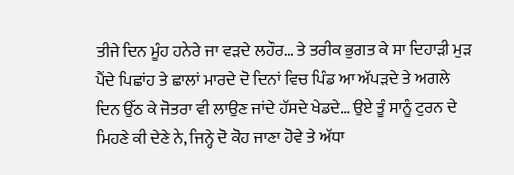ਤੀਜੇ ਦਿਨ ਮੂੰਹ ਹਨੇਰੇ ਜਾ ਵੜਦੇ ਲਹੌਰ… ਤੇ ਤਰੀਕ ਭੁਗਤ ਕੇ ਸਾ ਦਿਹਾੜੀ ਮੁੜ ਪੈਂਦੇ ਪਿਛਾਂਹ ਤੇ ਛਾਲਾਂ ਮਾਰਦੇ ਦੋ ਦਿਨਾਂ ਵਿਚ ਪਿੰਡ ਆ ਅੱਪੜਦੇ ਤੇ ਅਗਲੇ ਦਿਨ ਉੱਠ ਕੇ ਜੋਤਰਾ ਵੀ ਲਾਉਣ ਜਾਂਦੇ ਹੱਸਦੇ ਖੇਡਦੇ… ਉਏ ਤੂੰ ਸਾਨੂੰ ਟੁਰਨ ਦੇ ਮਿਹਣੇ ਕੀ ਦੇਣੇ ਨੇ, ਜਿਨ੍ਹੇ ਦੋ ਕੋਹ ਜਾਣਾ ਹੋਵੇ ਤੇ ਅੱਧਾ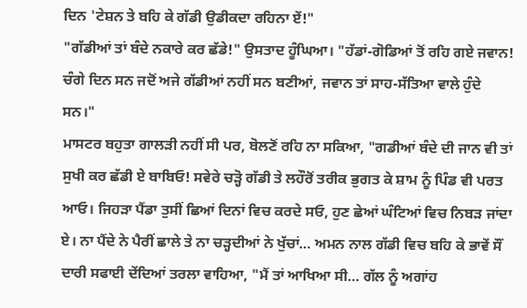ਦਿਨ 'ਟੇਸ਼ਨ ਤੇ ਬਹਿ ਕੇ ਗੱਡੀ ਉਡੀਕਦਾ ਰਹਿਨਾ ਏਂ!"
"ਗੱਡੀਆਂ ਤਾਂ ਬੰਦੇ ਨਕਾਰੇ ਕਰ ਛੱਡੇ!" ਉਸਤਾਦ ਹੂੰਘਿਆ। "ਹੱਡਾਂ-ਗੋਡਿਆਂ ਤੋਂ ਰਹਿ ਗਏ ਜਵਾਨ! ਚੰਗੇ ਦਿਨ ਸਨ ਜਦੋਂ ਅਜੇ ਗੱਡੀਆਂ ਨਹੀਂ ਸਨ ਬਣੀਆਂ, ਜਵਾਨ ਤਾਂ ਸਾਹ-ਸੱਤਿਆ ਵਾਲੇ ਹੁੰਦੇ ਸਨ।"
ਮਾਸਟਰ ਬਹੁਤਾ ਗਾਲੜੀ ਨਹੀਂ ਸੀ ਪਰ, ਬੋਲਣੋਂ ਰਹਿ ਨਾ ਸਕਿਆ, "ਗਡੀਆਂ ਬੰਦੇ ਦੀ ਜਾਨ ਵੀ ਤਾਂ ਸੁਖੀ ਕਰ ਛੱਡੀ ਏ ਬਾਬਿਓ! ਸਵੇਰੇ ਚੜ੍ਹੋ ਗੱਡੀ ਤੇ ਲਹੌਰੋਂ ਤਰੀਕ ਭੁਗਤ ਕੇ ਸ਼ਾਮ ਨੂੰ ਪਿੰਡ ਵੀ ਪਰਤ ਆਓ। ਜਿਹੜਾ ਪੈਂਡਾ ਤੁਸੀਂ ਛਿਆਂ ਦਿਨਾਂ ਵਿਚ ਕਰਦੇ ਸਓ, ਹੁਣ ਛੇਆਂ ਘੰਟਿਆਂ ਵਿਚ ਨਿਬੜ ਜਾਂਦਾ ਏ। ਨਾ ਪੈਂਦੇ ਨੇ ਪੈਰੀਂ ਛਾਲੇ ਤੇ ਨਾ ਚੜ੍ਹਦੀਆਂ ਨੇ ਖੁੱਚਾਂ… ਅਮਨ ਨਾਲ ਗੱਡੀ ਵਿਚ ਬਹਿ ਕੇ ਭਾਵੇਂ ਸੌਂ
ਦਾਰੀ ਸਫਾਈ ਦੇਂਦਿਆਂ ਤਰਲਾ ਵਾਹਿਆ, "ਮੈਂ ਤਾਂ ਆਖਿਆ ਸੀ… ਗੱਲ ਨੂੰ ਅਗਾਂਹ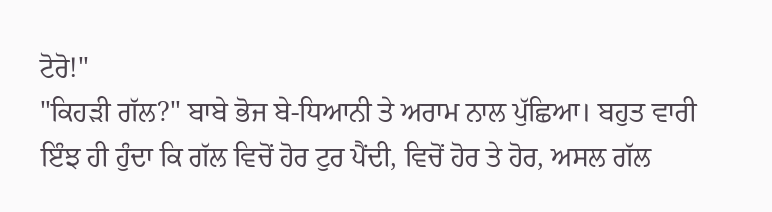ਟੋਰੋ!"
"ਕਿਹੜੀ ਗੱਲ?" ਬਾਬੇ ਭੋਜ ਬੇ-ਧਿਆਨੀ ਤੇ ਅਰਾਮ ਨਾਲ ਪੁੱਛਿਆ। ਬਹੁਤ ਵਾਰੀ ਇੰਝ ਹੀ ਹੁੰਦਾ ਕਿ ਗੱਲ ਵਿਚੋਂ ਹੋਰ ਟੁਰ ਪੈਂਦੀ, ਵਿਚੋਂ ਹੋਰ ਤੇ ਹੋਰ, ਅਸਲ ਗੱਲ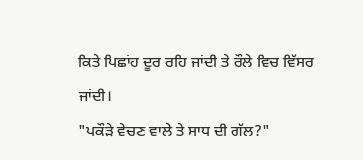ਕਿਤੇ ਪਿਛਾਂਹ ਦੂਰ ਰਹਿ ਜਾਂਦੀ ਤੇ ਰੌਲੇ ਵਿਚ ਵਿੱਸਰ ਜਾਂਦੀ।
"ਪਕੌੜੇ ਵੇਚਣ ਵਾਲੇ ਤੇ ਸਾਧ ਦੀ ਗੱਲ?"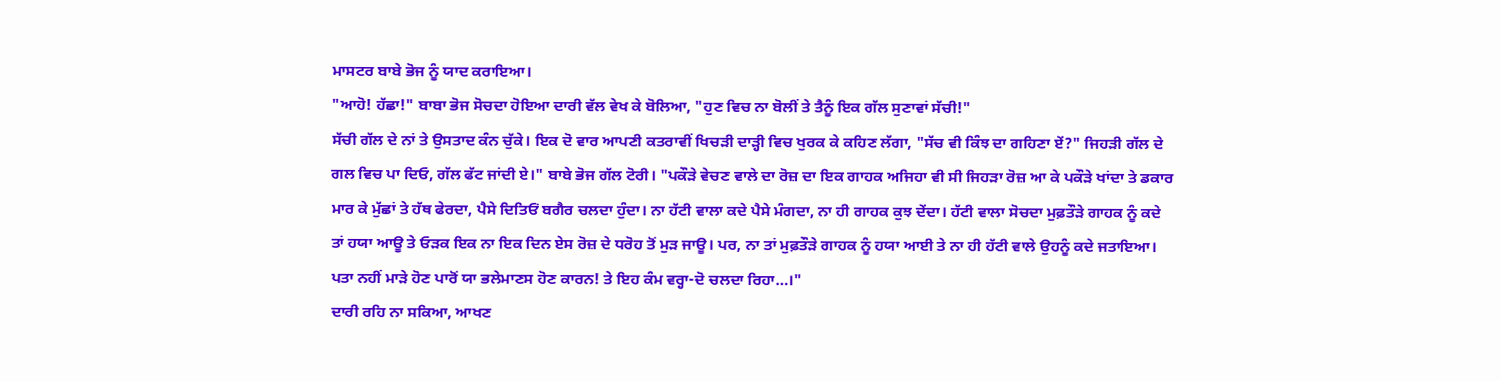ਮਾਸਟਰ ਬਾਬੇ ਭੋਜ ਨੂੰ ਯਾਦ ਕਰਾਇਆ।
"ਆਹੋ! ਹੱਛਾ!" ਬਾਬਾ ਭੋਜ ਸੋਚਦਾ ਹੋਇਆ ਦਾਰੀ ਵੱਲ ਵੇਖ ਕੇ ਬੋਲਿਆ, "ਹੁਣ ਵਿਚ ਨਾ ਬੋਲੀਂ ਤੇ ਤੈਨੂੰ ਇਕ ਗੱਲ ਸੁਣਾਵਾਂ ਸੱਚੀ!"
ਸੱਚੀ ਗੱਲ ਦੇ ਨਾਂ ਤੇ ਉਸਤਾਦ ਕੰਨ ਚੁੱਕੇ। ਇਕ ਦੋ ਵਾਰ ਆਪਣੀ ਕਤਰਾਵੀਂ ਖਿਚੜੀ ਦਾੜ੍ਹੀ ਵਿਚ ਖੁਰਕ ਕੇ ਕਹਿਣ ਲੱਗਾ, "ਸੱਚ ਵੀ ਕਿੰਝ ਦਾ ਗਹਿਣਾ ਏਂ?" ਜਿਹੜੀ ਗੱਲ ਦੇ ਗਲ ਵਿਚ ਪਾ ਦਿਓ, ਗੱਲ ਫੱਟ ਜਾਂਦੀ ਏ।" ਬਾਬੇ ਭੋਜ ਗੱਲ ਟੋਰੀ। "ਪਕੌੜੇ ਵੇਚਣ ਵਾਲੇ ਦਾ ਰੋਜ਼ ਦਾ ਇਕ ਗਾਹਕ ਅਜਿਹਾ ਵੀ ਸੀ ਜਿਹੜਾ ਰੋਜ਼ ਆ ਕੇ ਪਕੌੜੇ ਖਾਂਦਾ ਤੇ ਡਕਾਰ ਮਾਰ ਕੇ ਮੁੱਛਾਂ ਤੇ ਹੱਥ ਫੇਰਦਾ, ਪੈਸੇ ਦਿਤਿਓਂ ਬਗੈਰ ਚਲਦਾ ਹੁੰਦਾ। ਨਾ ਹੱਟੀ ਵਾਲਾ ਕਦੇ ਪੈਸੇ ਮੰਗਦਾ, ਨਾ ਹੀ ਗਾਹਕ ਕੁਝ ਦੇਂਦਾ। ਹੱਟੀ ਵਾਲਾ ਸੋਚਦਾ ਮੁਫ਼ਤੌੜੇ ਗਾਹਕ ਨੂੰ ਕਦੇ ਤਾਂ ਹਯਾ ਆਊ ਤੇ ਓੜਕ ਇਕ ਨਾ ਇਕ ਦਿਨ ਏਸ ਰੋਜ਼ ਦੇ ਧਰੋਹ ਤੋਂ ਮੁੜ ਜਾਊ। ਪਰ, ਨਾ ਤਾਂ ਮੁਫ਼ਤੌੜੇ ਗਾਹਕ ਨੂੰ ਹਯਾ ਆਈ ਤੇ ਨਾ ਹੀ ਹੱਟੀ ਵਾਲੇ ਉਹਨੂੰ ਕਦੇ ਜਤਾਇਆ। ਪਤਾ ਨਹੀਂ ਮਾੜੇ ਹੋਣ ਪਾਰੋਂ ਯਾ ਭਲੇਮਾਣਸ ਹੋਣ ਕਾਰਨ! ਤੇ ਇਹ ਕੰਮ ਵਰ੍ਹਾ-ਦੋ ਚਲਦਾ ਰਿਹਾ…।"
ਦਾਰੀ ਰਹਿ ਨਾ ਸਕਿਆ, ਆਖਣ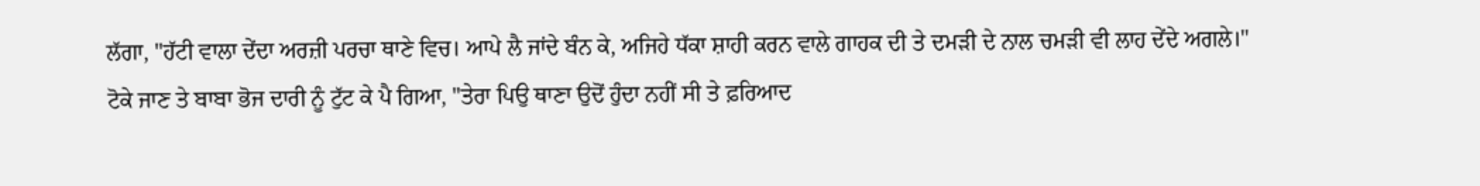ਲੱਗਾ, "ਹੱਟੀ ਵਾਲਾ ਦੇਂਦਾ ਅਰਜ਼ੀ ਪਰਚਾ ਥਾਣੇ ਵਿਚ। ਆਪੇ ਲੈ ਜਾਂਦੇ ਬੰਨ ਕੇ, ਅਜਿਹੇ ਧੱਕਾ ਸ਼ਾਹੀ ਕਰਨ ਵਾਲੇ ਗਾਹਕ ਦੀ ਤੇ ਦਮੜੀ ਦੇ ਨਾਲ ਚਮੜੀ ਵੀ ਲਾਹ ਦੇਂਦੇ ਅਗਲੇ।"
ਟੋਕੇ ਜਾਣ ਤੇ ਬਾਬਾ ਭੋਜ ਦਾਰੀ ਨੂੰ ਟੁੱਟ ਕੇ ਪੈ ਗਿਆ, "ਤੇਰਾ ਪਿਉ ਥਾਣਾ ਉਦੋਂ ਹੁੰਦਾ ਨਹੀਂ ਸੀ ਤੇ ਫ਼ਰਿਆਦ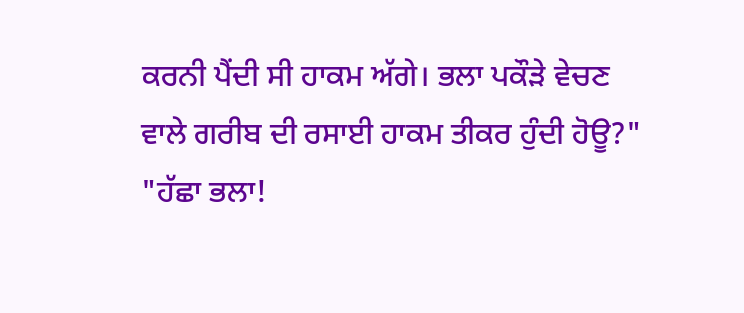ਕਰਨੀ ਪੈਂਦੀ ਸੀ ਹਾਕਮ ਅੱਗੇ। ਭਲਾ ਪਕੌੜੇ ਵੇਚਣ ਵਾਲੇ ਗਰੀਬ ਦੀ ਰਸਾਈ ਹਾਕਮ ਤੀਕਰ ਹੁੰਦੀ ਹੋਊ?"
"ਹੱਛਾ ਭਲਾ!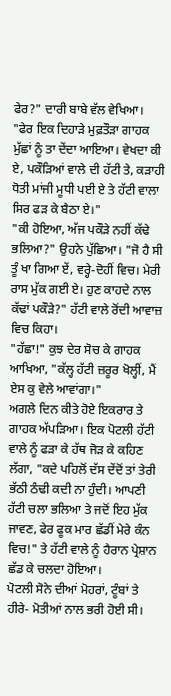ਫੇਰ?" ਦਾਰੀ ਬਾਬੇ ਵੱਲ ਵੇਖਿਆ।
"ਫੇਰ ਇਕ ਦਿਹਾੜੇ ਮੁਫ਼ਤੌੜਾ ਗਾਹਕ ਮੁੱਛਾਂ ਨੂੰ ਤਾ ਦੇਂਦਾ ਆਇਆ। ਵੇਖਦਾ ਕੀ ਏ, ਪਕੌੜਿਆਂ ਵਾਲੇ ਦੀ ਹੱਟੀ ਤੇ, ਕੜਾਹੀ ਧੋਤੀ ਮਾਂਜੀ ਮੂਧੀ ਪਈ ਏ ਤੇ ਹੱਟੀ ਵਾਲਾ ਸਿਰ ਫੜ ਕੇ ਬੈਠਾ ਏ।"
"ਕੀ ਹੋਇਆ, ਅੱਜ ਪਕੌੜੇ ਨਹੀਂ ਕੱਢੇ ਭਲਿਆ?" ਉਹਨੇ ਪੁੱਛਿਆ। "ਜੋ ਹੈ ਸੀ ਤੂੰ ਖਾ ਗਿਆ ਏਂ, ਵਰ੍ਹੇ-ਦੋਹੀਂ ਵਿਚ। ਮੇਰੀ ਰਾਸ ਮੁੱਕ ਗਈ ਏ। ਹੁਣ ਕਾਹਦੇ ਨਾਲ ਕੱਢਾਂ ਪਕੌੜੇ?" ਹੱਟੀ ਵਾਲੇ ਰੋਂਦੀ ਆਵਾਜ਼ ਵਿਚ ਕਿਹਾ।
"ਹੱਛਾ!" ਕੁਝ ਦੇਰ ਸੋਚ ਕੇ ਗਾਹਕ ਆਖਿਆ, "ਕੱਲ੍ਹ ਹੱਟੀ ਜ਼ਰੂਰ ਖੋਲ੍ਹੀਂ, ਮੈਂ ਏਸ ਕੁ ਵੇਲੇ ਆਵਾਂਗਾ।"
ਅਗਲੇ ਦਿਨ ਕੀਤੇ ਹੋਏ ਇਕਰਾਰ ਤੇ ਗਾਹਕ ਅੱਪੜਿਆ। ਇਕ ਪੋਟਲੀ ਹੱਟੀ ਵਾਲੇ ਨੂੰ ਫੜਾ ਕੇ ਹੱਥ ਜੋੜ ਕੇ ਕਹਿਣ ਲੱਗਾ, "ਕਦੇ ਪਹਿਲੋਂ ਦੱਸ ਦੇਂਦੋਂ ਤਾਂ ਤੇਰੀ ਭੱਠੀ ਠੰਢੀ ਕਦੀ ਨਾ ਹੁੰਦੀ। ਆਪਣੀ ਹੱਟੀ ਚਲਾ ਭਲਿਆ ਤੇ ਜਦੋਂ ਇਹ ਮੁੱਕ ਜਾਵਣ, ਫੇਰ ਫੂਕ ਮਾਰ ਛੱਡੀਂ ਮੇਰੇ ਕੰਨ ਵਿਚ!" ਤੇ ਹੱਟੀ ਵਾਲੇ ਨੂੰ ਹੈਰਾਨ ਪ੍ਰੇਸ਼ਾਨ ਛੱਡ ਕੇ ਚਲਦਾ ਹੋਇਆ।
ਪੋਟਲੀ ਸੋਨੇ ਦੀਆਂ ਮੋਹਰਾਂ, ਟੂੰਬਾਂ ਤੇ ਹੀਰੇ- ਮੋਤੀਆਂ ਨਾਲ ਭਰੀ ਹੋਈ ਸੀ।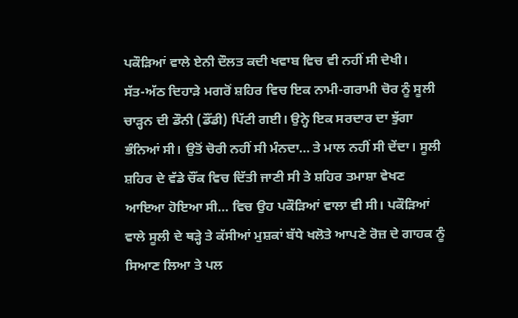ਪਕੌੜਿਆਂ ਵਾਲੇ ਏਨੀ ਦੌਲਤ ਕਦੀ ਖਵਾਬ ਵਿਚ ਵੀ ਨਹੀਂ ਸੀ ਦੇਖੀ।
ਸੱਤ-ਅੱਠ ਦਿਹਾੜੇ ਮਗਰੋਂ ਸ਼ਹਿਰ ਵਿਚ ਇਕ ਨਾਮੀ-ਗਰਾਮੀ ਚੋਰ ਨੂੰ ਸੂਲੀ ਚਾੜ੍ਹਨ ਦੀ ਡੌਨੀ (ਡੌਂਡੀ) ਪਿੱਟੀ ਗਈ। ਉਨ੍ਹੇ ਇਕ ਸਰਦਾਰ ਦਾ ਝੁੱਗਾ ਭੰਨਿਆਂ ਸੀ। ਉਤੋਂ ਚੋਰੀ ਨਹੀਂ ਸੀ ਮੰਨਦਾ… ਤੇ ਮਾਲ ਨਹੀਂ ਸੀ ਦੇਂਦਾ। ਸੂਲੀ ਸ਼ਹਿਰ ਦੇ ਵੱਡੇ ਚੌਂਕ ਵਿਚ ਦਿੱਤੀ ਜਾਣੀ ਸੀ ਤੇ ਸ਼ਹਿਰ ਤਮਾਸ਼ਾ ਵੇਖਣ ਆਇਆ ਹੋਇਆ ਸੀ… ਵਿਚ ਉਹ ਪਕੌੜਿਆਂ ਵਾਲਾ ਵੀ ਸੀ। ਪਕੌੜਿਆਂ ਵਾਲੇ ਸੂਲੀ ਦੇ ਥੜ੍ਹੇ ਤੇ ਕੱਸੀਆਂ ਮੁਸ਼ਕਾਂ ਬੱਧੇ ਖਲੋਤੇ ਆਪਣੇ ਰੋਜ਼ ਦੇ ਗਾਹਕ ਨੂੰ ਸਿਆਣ ਲਿਆ ਤੇ ਪਲ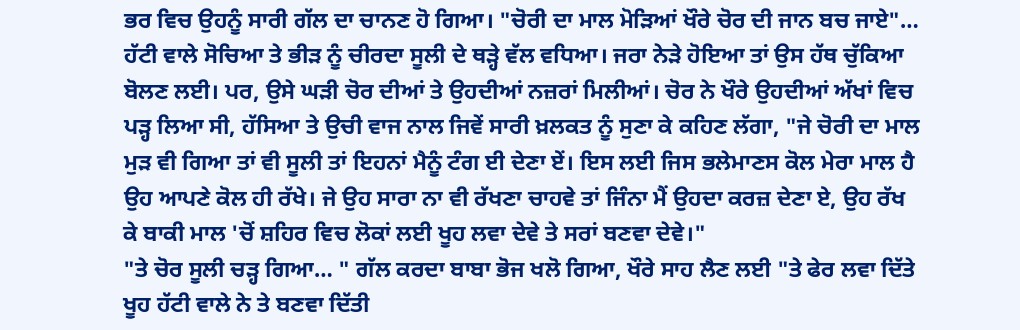ਭਰ ਵਿਚ ਉਹਨੂੰ ਸਾਰੀ ਗੱਲ ਦਾ ਚਾਨਣ ਹੋ ਗਿਆ। "ਚੋਰੀ ਦਾ ਮਾਲ ਮੋੜਿਆਂ ਖੌਰੇ ਚੋਰ ਦੀ ਜਾਨ ਬਚ ਜਾਏ"… ਹੱਟੀ ਵਾਲੇ ਸੋਚਿਆ ਤੇ ਭੀੜ ਨੂੰ ਚੀਰਦਾ ਸੂਲੀ ਦੇ ਥੜ੍ਹੇ ਵੱਲ ਵਧਿਆ। ਜਰਾ ਨੇੜੇ ਹੋਇਆ ਤਾਂ ਉਸ ਹੱਥ ਚੁੱਕਿਆ ਬੋਲਣ ਲਈ। ਪਰ, ਉਸੇ ਘੜੀ ਚੋਰ ਦੀਆਂ ਤੇ ਉਹਦੀਆਂ ਨਜ਼ਰਾਂ ਮਿਲੀਆਂ। ਚੋਰ ਨੇ ਖੌਰੇ ਉਹਦੀਆਂ ਅੱਖਾਂ ਵਿਚ ਪੜ੍ਹ ਲਿਆ ਸੀ, ਹੱਸਿਆ ਤੇ ਉਚੀ ਵਾਜ ਨਾਲ ਜਿਵੇਂ ਸਾਰੀ ਖ਼ਲਕਤ ਨੂੰ ਸੁਣਾ ਕੇ ਕਹਿਣ ਲੱਗਾ, "ਜੇ ਚੋਰੀ ਦਾ ਮਾਲ ਮੁੜ ਵੀ ਗਿਆ ਤਾਂ ਵੀ ਸੂਲੀ ਤਾਂ ਇਹਨਾਂ ਮੈਨੂੰ ਟੰਗ ਈ ਦੇਣਾ ਏਂ। ਇਸ ਲਈ ਜਿਸ ਭਲੇਮਾਣਸ ਕੋਲ ਮੇਰਾ ਮਾਲ ਹੈ ਉਹ ਆਪਣੇ ਕੋਲ ਹੀ ਰੱਖੇ। ਜੇ ਉਹ ਸਾਰਾ ਨਾ ਵੀ ਰੱਖਣਾ ਚਾਹਵੇ ਤਾਂ ਜਿੰਨਾ ਮੈਂ ਉਹਦਾ ਕਰਜ਼ ਦੇਣਾ ਏ, ਉਹ ਰੱਖ ਕੇ ਬਾਕੀ ਮਾਲ 'ਚੋਂ ਸ਼ਹਿਰ ਵਿਚ ਲੋਕਾਂ ਲਈ ਖੂਹ ਲਵਾ ਦੇਵੇ ਤੇ ਸਰਾਂ ਬਣਵਾ ਦੇਵੇ।"
"ਤੇ ਚੋਰ ਸੂਲੀ ਚੜ੍ਹ ਗਿਆ… " ਗੱਲ ਕਰਦਾ ਬਾਬਾ ਭੋਜ ਖਲੋ ਗਿਆ, ਖੌਰੇ ਸਾਹ ਲੈਣ ਲਈ "ਤੇ ਫੇਰ ਲਵਾ ਦਿੱਤੇ ਖੂਹ ਹੱਟੀ ਵਾਲੇ ਨੇ ਤੇ ਬਣਵਾ ਦਿੱਤੀ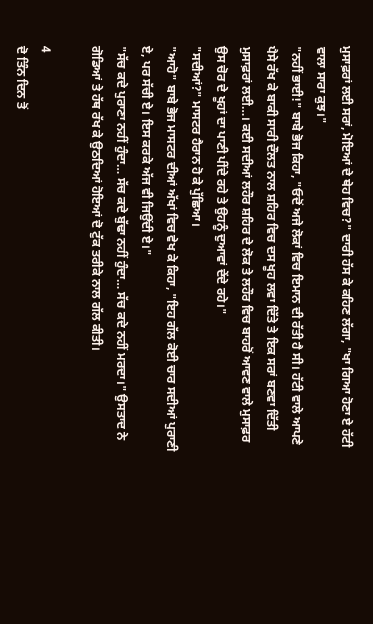ਮੁਸਾਫ਼ਰਾਂ ਲਈ ਸਰਾਂ, ਮੋਇਆਂ ਦੇ ਥੇਹ ਵਿਚ?" ਦਾਰੀ ਹੱਸ ਕੇ ਕਹਿਣ ਲੱਗਾ, "ਖਾ ਗਿਆ ਹੋਣਾ ਏ ਹੱਟੀ ਵਾਲਾ ਸਾਰਾ ਕੁਝ।"
"ਨਹੀਂ ਭਾਈ!" ਬਾਬੇ ਭੋਜ ਕਿਹਾ, "ਓਦੋਂ ਅਜੇ ਲੋਕਾਂ ਵਿਚ ਇਮਾਨ ਦੀ ਰੱਤੀ ਹੈ ਸੀ। ਹੱਟੀ ਵਾਲੇ ਆਪਣੇ ਪੈਸੇ ਰੱਖ ਕੇ ਬਾਕੀ ਸਾਰੀ ਦੌਲਤ ਨਾਲ ਸ਼ਹਿਰ ਵਿਚ ਦਸ ਖੂਹ ਲਵਾ ਦਿੱਤੇ ਤੇ ਇਕ ਸਰਾਂ ਬਣਵਾ ਦਿੱਤੀ ਮੁਸਾਫ਼ਰਾਂ ਲਈ…। ਕਈ ਸਦੀਆਂ ਲਹੌਰ ਸ਼ਹਿਰ ਦੇ ਲੋਕ ਤੇ ਲਹੌਰ ਵਿਚ ਬਾਹਰੋਂ ਆਵਣ ਵਾਲੇ ਮੁਸਾਫ਼ਰ ਉਸ ਚੋਰ ਦੇ ਖੂਹਾਂ ਦਾ ਪਾਣੀ ਪੀਂਦੇ ਰਹੇ ਤੇ ਉਹਨੂੰ ਦੁਆਵਾਂ ਦੇਂਦੇ ਰਹੇ।"
"ਸਦੀਆਂ?" ਮਾਸਟਰ ਹੈਰਾਨ ਹੋ ਕੇ ਪੁੱਛਿਆ।
"ਆਹੋ" ਬਾਬੇ ਭੋਜ ਮਾਸਟਰ ਦੀਆਂ ਅੱਖਾਂ ਵਿਚ ਵੇਖ ਕੇ ਕਿਹਾ, "ਇਹ ਗੱਲ ਕੋਈ ਚਾਰ ਸਦੀਆਂ ਪੁਰਾਣੀ ਏ, ਪਰ ਸੱਚੀ ਏ। ਇਸ ਕਰਕੇ ਅੱਜ ਵੀ ਜਿਉਂਦੀ ਏ।"
"ਸੱਚ ਕਦੇ ਪੁਰਾਣਾ ਨਹੀਂ ਹੁੰਦਾ… ਸੱਚ ਕਦੇ ਬੁੱਢਾ ਨਹੀਂ ਹੁੰਦਾ… ਸੱਚ ਕਦੇ ਨਹੀਂ ਮਰਦਾ।" ਉਸਤਾਦ ਨੇ ਗੋਡਿਆਂ ਤੇ ਹੱਥ ਰੱਖ ਕੇ ਉਠਦਿਆਂ ਹੋਇਆਂ ਦੋ ਟੁੱਕ ਤਰੀਕੇ ਨਾਲ ਗੱਲ ਕੀਤੀ।

4
ਦੋ ਤਿੰਨ ਦਿਨ ਤੋਂ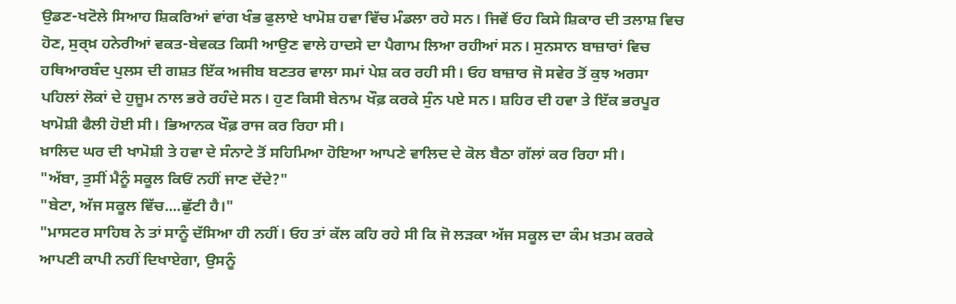ਉਡਣ-ਖਟੋਲੇ ਸਿਆਹ ਸ਼ਿਕਰਿਆਂ ਵਾਂਗ ਖੰਭ ਫੁਲਾਏ ਖਾਮੋਸ਼ ਹਵਾ ਵਿੱਚ ਮੰਡਲਾ ਰਹੇ ਸਨ। ਜਿਵੇਂ ਓਹ ਕਿਸੇ ਸ਼ਿਕਾਰ ਦੀ ਤਲਾਸ਼ ਵਿਚ ਹੋਣ, ਸੁਰ੍ਖ਼ ਹਨੇਰੀਆਂ ਵਕਤ-ਬੇਵਕਤ ਕਿਸੀ ਆਉਣ ਵਾਲੇ ਹਾਦਸੇ ਦਾ ਪੈਗਾਮ ਲਿਆ ਰਹੀਆਂ ਸਨ। ਸੁਨਸਾਨ ਬਾਜ਼ਾਰਾਂ ਵਿਚ ਹਥਿਆਰਬੰਦ ਪੁਲਸ ਦੀ ਗਸ਼ਤ ਇੱਕ ਅਜੀਬ ਬਣਤਰ ਵਾਲਾ ਸਮਾਂ ਪੇਸ਼ ਕਰ ਰਹੀ ਸੀ। ਓਹ ਬਾਜ਼ਾਰ ਜੋ ਸਵੇਰ ਤੋਂ ਕੁਝ ਅਰਸਾ ਪਹਿਲਾਂ ਲੋਕਾਂ ਦੇ ਹੁਜੂਮ ਨਾਲ ਭਰੇ ਰਹੰਦੇ ਸਨ। ਹੁਣ ਕਿਸੀ ਬੇਨਾਮ ਖੌਫ਼ ਕਰਕੇ ਸੁੰਨ ਪਏ ਸਨ। ਸ਼ਹਿਰ ਦੀ ਹਵਾ ਤੇ ਇੱਕ ਭਰਪੂਰ ਖਾਮੋਸ਼ੀ ਫੈਲੀ ਹੋਈ ਸੀ। ਭਿਆਨਕ ਖੌਫ਼ ਰਾਜ ਕਰ ਰਿਹਾ ਸੀ।
ਖ਼ਾਲਿਦ ਘਰ ਦੀ ਖਾਮੋਸ਼ੀ ਤੇ ਹਵਾ ਦੇ ਸੰਨਾਟੇ ਤੋਂ ਸਹਿਮਿਆ ਹੋਇਆ ਆਪਣੇ ਵਾਲਿਦ ਦੇ ਕੋਲ ਬੈਠਾ ਗੱਲਾਂ ਕਰ ਰਿਹਾ ਸੀ।
"ਅੱਬਾ, ਤੁਸੀਂ ਮੈਨੂੰ ਸਕੂਲ ਕਿਓਂ ਨਹੀਂ ਜਾਣ ਦੇਂਦੇ?"
"ਬੇਟਾ, ਅੱਜ ਸਕੂਲ ਵਿੱਚ....ਛੁੱਟੀ ਹੈ।"
"ਮਾਸਟਰ ਸਾਹਿਬ ਨੇ ਤਾਂ ਸਾਨੂੰ ਦੱਸਿਆ ਹੀ ਨਹੀਂ। ਓਹ ਤਾਂ ਕੱਲ ਕਹਿ ਰਹੇ ਸੀ ਕਿ ਜੋ ਲੜਕਾ ਅੱਜ ਸਕੂਲ ਦਾ ਕੰਮ ਖ਼ਤਮ ਕਰਕੇ ਆਪਣੀ ਕਾਪੀ ਨਹੀਂ ਦਿਖਾਏਗਾ, ਉਸਨੂੰ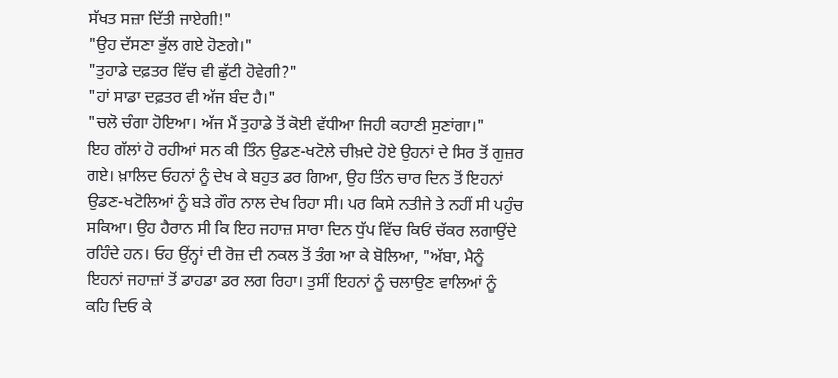ਸੱਖਤ ਸਜ਼ਾ ਦਿੱਤੀ ਜਾਏਗੀ!"
"ਉਹ ਦੱਸਣਾ ਭੁੱਲ ਗਏ ਹੋਣਗੇ।"
"ਤੁਹਾਡੇ ਦਫ਼ਤਰ ਵਿੱਚ ਵੀ ਛੁੱਟੀ ਹੋਵੇਗੀ?"
"ਹਾਂ ਸਾਡਾ ਦਫ਼ਤਰ ਵੀ ਅੱਜ ਬੰਦ ਹੈ।"
"ਚਲੋ ਚੰਗਾ ਹੋਇਆ। ਅੱਜ ਮੈਂ ਤੁਹਾਡੇ ਤੋਂ ਕੋਈ ਵੱਧੀਆ ਜਿਹੀ ਕਹਾਣੀ ਸੁਣਾਂਗਾ।"
ਇਹ ਗੱਲਾਂ ਹੋ ਰਹੀਆਂ ਸਨ ਕੀ ਤਿੰਨ ਉਡਣ-ਖਟੋਲੇ ਚੀਖ਼ਦੇ ਹੋਏ ਉਹਨਾਂ ਦੇ ਸਿਰ ਤੋਂ ਗੁਜ਼ਰ ਗਏ। ਖ਼ਾਲਿਦ ਓਹਨਾਂ ਨੂੰ ਦੇਖ ਕੇ ਬਹੁਤ ਡਰ ਗਿਆ, ਉਹ ਤਿੰਨ ਚਾਰ ਦਿਨ ਤੋਂ ਇਹਨਾਂ ਉਡਣ-ਖਟੋਲਿਆਂ ਨੂੰ ਬੜੇ ਗੌਰ ਨਾਲ ਦੇਖ ਰਿਹਾ ਸੀ। ਪਰ ਕਿਸੇ ਨਤੀਜੇ ਤੇ ਨਹੀਂ ਸੀ ਪਹੁੰਚ ਸਕਿਆ। ਉਹ ਹੈਰਾਨ ਸੀ ਕਿ ਇਹ ਜਹਾਜ਼ ਸਾਰਾ ਦਿਨ ਧੁੱਪ ਵਿੱਚ ਕਿਓਂ ਚੱਕਰ ਲਗਾਉਂਦੇ ਰਹਿੰਦੇ ਹਨ। ਓਹ ਉਂਨ੍ਹਾਂ ਦੀ ਰੋਜ਼ ਦੀ ਨਕਲ ਤੋਂ ਤੰਗ ਆ ਕੇ ਬੋਲਿਆ, "ਅੱਬਾ, ਮੈਨੂੰ ਇਹਨਾਂ ਜਹਾਜ਼ਾਂ ਤੋਂ ਡਾਹਡਾ ਡਰ ਲਗ ਰਿਹਾ। ਤੁਸੀਂ ਇਹਨਾਂ ਨੂੰ ਚਲਾਉਣ ਵਾਲਿਆਂ ਨੂੰ ਕਹਿ ਦਿਓ ਕੇ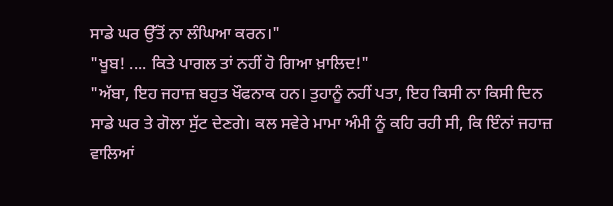ਸਾਡੇ ਘਰ ਉੱਤੋਂ ਨਾ ਲੰਘਿਆ ਕਰਨ।"
"ਖੂਬ! .... ਕਿਤੇ ਪਾਗਲ ਤਾਂ ਨਹੀਂ ਹੋ ਗਿਆ ਖ਼ਾਲਿਦ!"
"ਅੱਬਾ, ਇਹ ਜਹਾਜ਼ ਬਹੁਤ ਖੌਫਨਾਕ ਹਨ। ਤੁਹਾਨੂੰ ਨਹੀਂ ਪਤਾ, ਇਹ ਕਿਸੀ ਨਾ ਕਿਸੀ ਦਿਨ ਸਾਡੇ ਘਰ ਤੇ ਗੋਲਾ ਸੁੱਟ ਦੇਣਗੇ। ਕਲ ਸਵੇਰੇ ਮਾਮਾ ਅੰਮੀ ਨੂੰ ਕਹਿ ਰਹੀ ਸੀ, ਕਿ ਇੰਨਾਂ ਜਹਾਜ਼ ਵਾਲਿਆਂ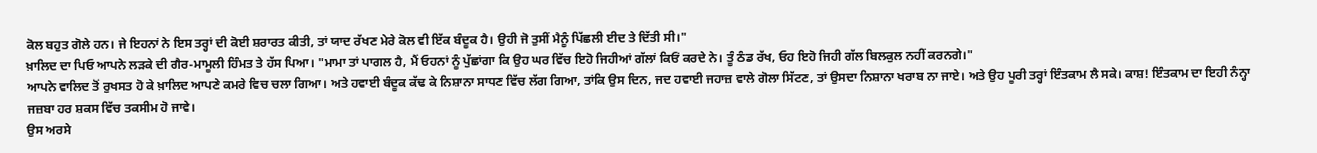ਕੋਲ ਬਹੁਤ ਗੋਲੇ ਹਨ। ਜੇ ਇਹਨਾਂ ਨੇ ਇਸ ਤਰ੍ਹਾਂ ਦੀ ਕੋਈ ਸ਼ਰਾਰਤ ਕੀਤੀ, ਤਾਂ ਯਾਦ ਰੱਖਣ ਮੇਰੇ ਕੋਲ ਵੀ ਇੱਕ ਬੰਦੂਕ ਹੈ। ਉਹੀ ਜੋ ਤੁਸੀਂ ਮੈਨੂੰ ਪਿੱਛਲੀ ਈਦ ਤੇ ਦਿੱਤੀ ਸੀ।"
ਖ਼ਾਲਿਦ ਦਾ ਪਿਓ ਆਪਨੇ ਲੜਕੇ ਦੀ ਗੈਰ-ਮਾਮੂਲੀ ਹਿੰਮਤ ਤੇ ਹੱਸ ਪਿਆ। "ਮਾਮਾ ਤਾਂ ਪਾਗਲ ਹੈ, ਮੈਂ ਓਹਨਾਂ ਨੂੰ ਪੁੱਛਾਂਗਾ ਕਿ ਉਹ ਘਰ ਵਿੱਚ ਇਹੋ ਜਿਹੀਆਂ ਗੱਲਾਂ ਕਿਓਂ ਕਰਦੇ ਨੇ। ਤੂੰ ਠੰਡ ਰੱਖ, ਓਹ ਇਹੋ ਜਿਹੀ ਗੱਲ ਬਿਲਕੁਲ ਨਹੀਂ ਕਰਨਗੇ।"
ਆਪਨੇ ਵਾਲਿਦ ਤੋਂ ਰੁਖਸਤ ਹੋ ਕੇ ਖ਼ਾਲਿਦ ਆਪਣੇ ਕਮਰੇ ਵਿਚ ਚਲਾ ਗਿਆ। ਅਤੇ ਹਵਾਈ ਬੰਦੂਕ ਕੱਢ ਕੇ ਨਿਸ਼ਾਨਾ ਸਾਧਣ ਵਿੱਚ ਲੱਗ ਗਿਆ, ਤਾਂਕਿ ਉਸ ਦਿਨ, ਜਦ ਹਵਾਈ ਜਹਾਜ਼ ਵਾਲੇ ਗੋਲਾ ਸਿੱਟਣ, ਤਾਂ ਉਸਦਾ ਨਿਸ਼ਾਨਾ ਖਰਾਬ ਨਾ ਜਾਏ। ਅਤੇ ਉਹ ਪੂਰੀ ਤਰ੍ਹਾਂ ਇੰਤਕਾਮ ਲੈ ਸਕੇ। ਕਾਸ਼! ਇੰਤਕਾਮ ਦਾ ਇਹੀ ਨੰਨ੍ਹਾ ਜਜ਼ਬਾ ਹਰ ਸ਼ਕਸ ਵਿੱਚ ਤਕਸੀਮ ਹੋ ਜਾਵੇ।
ਉਸ ਅਰਸੇ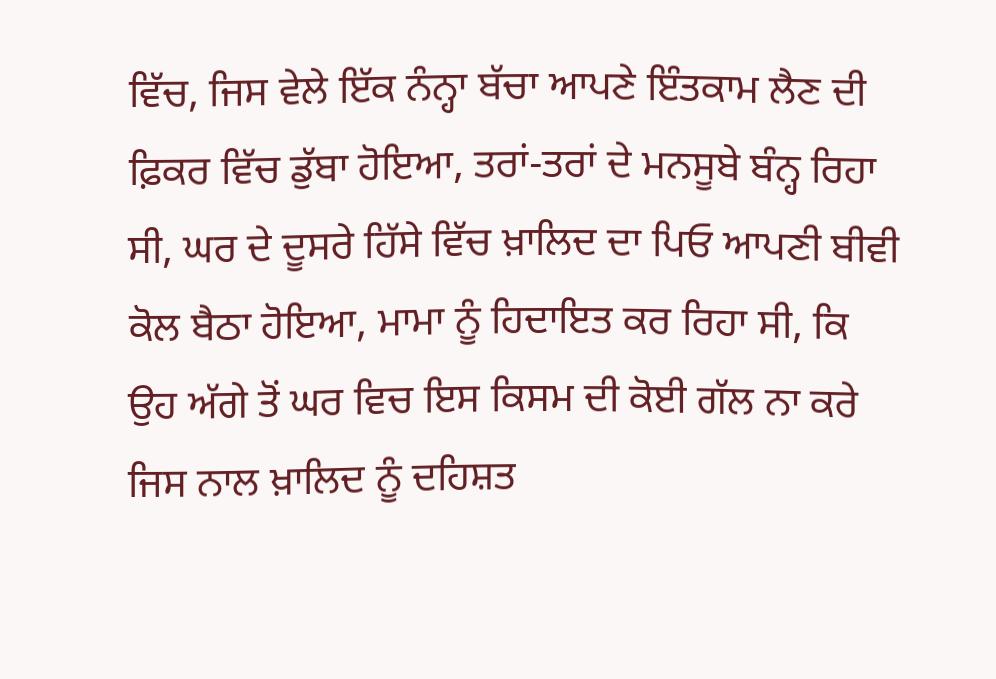ਵਿੱਚ, ਜਿਸ ਵੇਲੇ ਇੱਕ ਨੰਨ੍ਹਾ ਬੱਚਾ ਆਪਣੇ ਇੰਤਕਾਮ ਲੈਣ ਦੀ ਫ਼ਿਕਰ ਵਿੱਚ ਡੁੱਬਾ ਹੋਇਆ, ਤਰਾਂ-ਤਰਾਂ ਦੇ ਮਨਸੂਬੇ ਬੰਨ੍ਹ ਰਿਹਾ ਸੀ, ਘਰ ਦੇ ਦੂਸਰੇ ਹਿੱਸੇ ਵਿੱਚ ਖ਼ਾਲਿਦ ਦਾ ਪਿਓ ਆਪਣੀ ਬੀਵੀ ਕੋਲ ਬੈਠਾ ਹੋਇਆ, ਮਾਮਾ ਨੂੰ ਹਿਦਾਇਤ ਕਰ ਰਿਹਾ ਸੀ, ਕਿ ਉਹ ਅੱਗੇ ਤੋਂ ਘਰ ਵਿਚ ਇਸ ਕਿਸਮ ਦੀ ਕੋਈ ਗੱਲ ਨਾ ਕਰੇ ਜਿਸ ਨਾਲ ਖ਼ਾਲਿਦ ਨੂੰ ਦਹਿਸ਼ਤ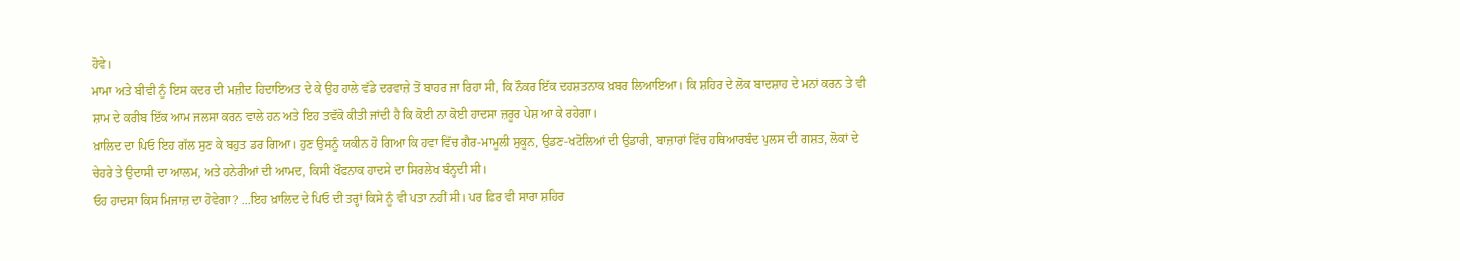ਹੋਵੇ।
ਮਾਮਾ ਅਤੇ ਬੀਵੀ ਨੂੰ ਇਸ ਕਦਰ ਦੀ ਮਜ਼ੀਦ ਹਿਦਾਇਅਤ ਦੇ ਕੇ ਉਹ ਹਾਲੇ ਵੱਡੇ ਦਰਵਾਜ਼ੇ ਤੋਂ ਬਾਹਰ ਜਾ ਰਿਹਾ ਸੀ, ਕਿ ਨੌਕਰ ਇੱਕ ਦਹਸ਼ਤਨਾਕ ਖ਼ਬਰ ਲਿਆਇਆ। ਕਿ ਸ਼ਹਿਰ ਦੇ ਲੋਕ ਬਾਦਸ਼ਾਹ ਦੇ ਮਨਾਂ ਕਰਨ ਤੇ ਵੀ ਸ਼ਾਮ ਦੇ ਕਰੀਬ ਇੱਕ ਆਮ ਜਲਸਾ ਕਰਨ ਵਾਲੇ ਹਨ ਅਤੇ ਇਹ ਤਵੱਕੋ ਕੀਤੀ ਜਾਂਦੀ ਹੈ ਕਿ ਕੋਈ ਨਾ ਕੋਈ ਹਾਦਸਾ ਜ਼ਰੂਰ ਪੇਸ਼ ਆ ਕੇ ਰਹੇਗਾ।
ਖ਼ਾਲਿਦ ਦਾ ਪਿਓ ਇਹ ਗੱਲ ਸੁਣ ਕੇ ਬਹੁਤ ਡਰ ਗਿਆ। ਹੁਣ ਉਸਨੂੰ ਯਕੀਨ ਹੋ ਗਿਆ ਕਿ ਹਵਾ ਵਿੱਚ ਗੈਰ-ਮਾਮੂਲੀ ਸੁਕੂਨ, ਉਡਣ-ਖਟੋਲਿਆਂ ਦੀ ਉਡਾਰੀ, ਬਾਜ਼ਾਰਾਂ ਵਿੱਚ ਹਥਿਆਰਬੰਦ ਪੁਲਸ ਦੀ ਗਸ਼ਤ, ਲੋਕਾਂ ਦੇ ਚੇਹਰੇ ਤੇ ਉਦਾਸੀ ਦਾ ਆਲਮ, ਅਤੇ ਹਨੇਰੀਆਂ ਦੀ ਆਮਦ, ਕਿਸੀ ਖੌਫਨਾਕ ਹਾਦਸੇ ਦਾ ਸਿਰਲੇਖ ਬੰਨ੍ਹਦੀ ਸੀ।
ਓਹ ਹਾਦਸਾ ਕਿਸ ਮਿਜਾਜ਼ ਦਾ ਹੋਵੇਗਾ? ...ਇਹ ਖ਼ਾਲਿਦ ਦੇ ਪਿਓ ਦੀ ਤਰ੍ਹਾਂ ਕਿਸੇ ਨੂੰ ਵੀ ਪਤਾ ਨਹੀਂ ਸੀ। ਪਰ ਫ਼ਿਰ ਵੀ ਸਾਰਾ ਸ਼ਹਿਰ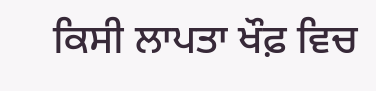ਕਿਸੀ ਲਾਪਤਾ ਖੌਫ਼ ਵਿਚ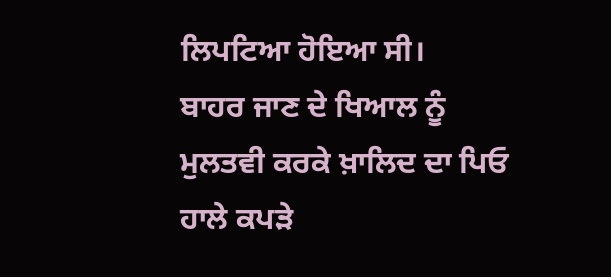ਲਿਪਟਿਆ ਹੋਇਆ ਸੀ।
ਬਾਹਰ ਜਾਣ ਦੇ ਖਿਆਲ ਨੂੰ ਮੁਲਤਵੀ ਕਰਕੇ ਖ਼ਾਲਿਦ ਦਾ ਪਿਓ ਹਾਲੇ ਕਪੜੇ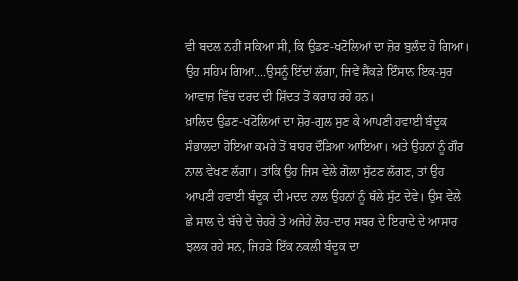ਵੀ ਬਦਲ ਨਹੀਂ ਸਕਿਆ ਸੀ, ਕਿ ਉਡਣ-ਖਟੋਲਿਆਂ ਦਾ ਜ਼ੋਰ ਬੁਲੰਦ ਹੋ ਗਿਆ। ਉਹ ਸਹਿਮ ਗਿਆ....ਉਸਨੂੰ ਇੱਦਾਂ ਲੱਗਾ, ਜਿਵੇਂ ਸੈਂਕੜੇ ਇੰਸਾਨ ਇਕ-ਸੁਰ ਆਵਾਜ਼ ਵਿੱਚ ਦਰਦ ਦੀ ਸ਼ਿੱਦਤ ਤੋਂ ਕਰਾਹ ਰਹੇ ਹਨ।
ਖ਼ਾਲਿਦ ਉਡਣ-ਖਟੋਲਿਆਂ ਦਾ ਸ਼ੋਰ-ਗੁਲ ਸੁਣ ਕੇ ਆਪਣੀ ਹਵਾਈ ਬੰਦੂਕ ਸੰਭਾਲਦਾ ਹੋਇਆ ਕਮਰੇ ਤੋਂ ਬਾਹਰ ਦੌੜਿਆ ਆਇਆ। ਅਤੇ ਉਹਨਾਂ ਨੂੰ ਗੌਰ ਨਾਲ ਵੇਖਣ ਲੱਗਾ। ਤਾਂਕਿ ਉਹ ਜਿਸ ਵੇਲੇ ਗੋਲਾ ਸੁੱਟਣ ਲੱਗਣ, ਤਾਂ ਉਹ ਆਪਣੀ ਹਵਾਈ ਬੰਦੂਕ ਦੀ ਮਦਦ ਨਾਲ ਉਹਨਾਂ ਨੂੰ ਥੱਲੇ ਸੁੱਟ ਦੇਵੇ। ਉਸ ਵੇਲੇ ਛੇ ਸਾਲ ਦੇ ਬੱਚੇ ਦੇ ਚੇਹਰੇ ਤੇ ਅਜੇਹੇ ਲੋਹ-ਦਾਰ ਸਬਰ ਦੇ ਇਰਾਦੇ ਦੇ ਆਸਾਰ ਝਲਕ ਰਹੇ ਸਨ, ਜਿਹੜੇ ਇੱਕ ਨਕਲੀ ਬੰਦੂਕ ਦਾ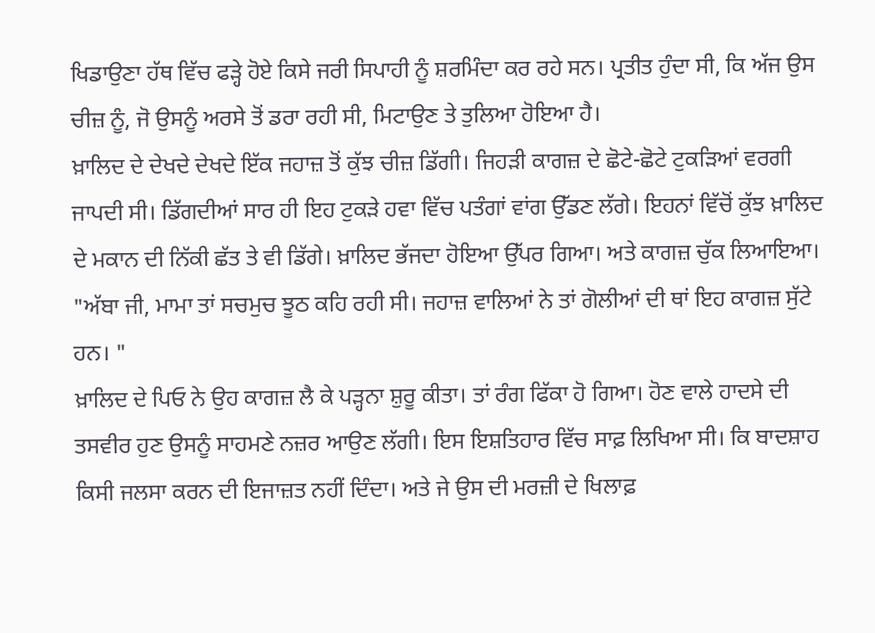ਖਿਡਾਉਣਾ ਹੱਥ ਵਿੱਚ ਫੜ੍ਹੇ ਹੋਏ ਕਿਸੇ ਜਰੀ ਸਿਪਾਹੀ ਨੂੰ ਸ਼ਰਮਿੰਦਾ ਕਰ ਰਹੇ ਸਨ। ਪ੍ਰਤੀਤ ਹੁੰਦਾ ਸੀ, ਕਿ ਅੱਜ ਉਸ ਚੀਜ਼ ਨੂੰ, ਜੋ ਉਸਨੂੰ ਅਰਸੇ ਤੋਂ ਡਰਾ ਰਹੀ ਸੀ, ਮਿਟਾਉਣ ਤੇ ਤੁਲਿਆ ਹੋਇਆ ਹੈ।
ਖ਼ਾਲਿਦ ਦੇ ਦੇਖਦੇ ਦੇਖਦੇ ਇੱਕ ਜਹਾਜ਼ ਤੋਂ ਕੁੱਝ ਚੀਜ਼ ਡਿੱਗੀ। ਜਿਹੜੀ ਕਾਗਜ਼ ਦੇ ਛੋਟੇ-ਛੋਟੇ ਟੁਕੜਿਆਂ ਵਰਗੀ ਜਾਪਦੀ ਸੀ। ਡਿੱਗਦੀਆਂ ਸਾਰ ਹੀ ਇਹ ਟੁਕੜੇ ਹਵਾ ਵਿੱਚ ਪਤੰਗਾਂ ਵਾਂਗ ਉੱਡਣ ਲੱਗੇ। ਇਹਨਾਂ ਵਿੱਚੋਂ ਕੁੱਝ ਖ਼ਾਲਿਦ ਦੇ ਮਕਾਨ ਦੀ ਨਿੱਕੀ ਛੱਤ ਤੇ ਵੀ ਡਿੱਗੇ। ਖ਼ਾਲਿਦ ਭੱਜਦਾ ਹੋਇਆ ਉੱਪਰ ਗਿਆ। ਅਤੇ ਕਾਗਜ਼ ਚੁੱਕ ਲਿਆਇਆ।
"ਅੱਬਾ ਜੀ, ਮਾਮਾ ਤਾਂ ਸਚਮੁਚ ਝੂਠ ਕਹਿ ਰਹੀ ਸੀ। ਜਹਾਜ਼ ਵਾਲਿਆਂ ਨੇ ਤਾਂ ਗੋਲੀਆਂ ਦੀ ਥਾਂ ਇਹ ਕਾਗਜ਼ ਸੁੱਟੇ ਹਨ। "
ਖ਼ਾਲਿਦ ਦੇ ਪਿਓ ਨੇ ਉਹ ਕਾਗਜ਼ ਲੈ ਕੇ ਪੜ੍ਹਨਾ ਸ਼ੁਰੂ ਕੀਤਾ। ਤਾਂ ਰੰਗ ਫਿੱਕਾ ਹੋ ਗਿਆ। ਹੋਣ ਵਾਲੇ ਹਾਦਸੇ ਦੀ ਤਸਵੀਰ ਹੁਣ ਉਸਨੂੰ ਸਾਹਮਣੇ ਨਜ਼ਰ ਆਉਣ ਲੱਗੀ। ਇਸ ਇਸ਼ਤਿਹਾਰ ਵਿੱਚ ਸਾਫ਼ ਲਿਖਿਆ ਸੀ। ਕਿ ਬਾਦਸ਼ਾਹ ਕਿਸੀ ਜਲਸਾ ਕਰਨ ਦੀ ਇਜਾਜ਼ਤ ਨਹੀਂ ਦਿੰਦਾ। ਅਤੇ ਜੇ ਉਸ ਦੀ ਮਰਜ਼ੀ ਦੇ ਖਿਲਾਫ਼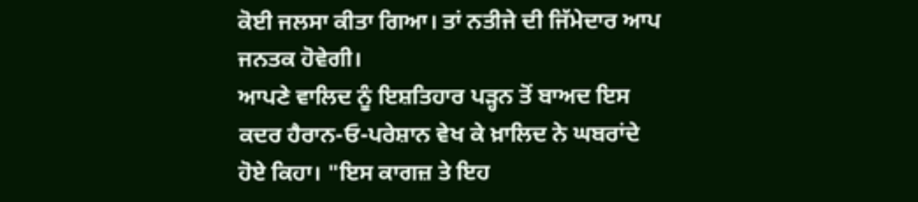ਕੋਈ ਜਲਸਾ ਕੀਤਾ ਗਿਆ। ਤਾਂ ਨਤੀਜੇ ਦੀ ਜਿੱਮੇਦਾਰ ਆਪ ਜਨਤਕ ਹੋਵੇਗੀ।
ਆਪਣੇ ਵਾਲਿਦ ਨੂੰ ਇਸ਼ਤਿਹਾਰ ਪੜ੍ਹਨ ਤੋਂ ਬਾਅਦ ਇਸ ਕਦਰ ਹੈਰਾਨ-ਓ-ਪਰੇਸ਼ਾਨ ਵੇਖ ਕੇ ਖ਼ਾਲਿਦ ਨੇ ਘਬਰਾਂਦੇ ਹੋਏ ਕਿਹਾ। "ਇਸ ਕਾਗਜ਼ ਤੇ ਇਹ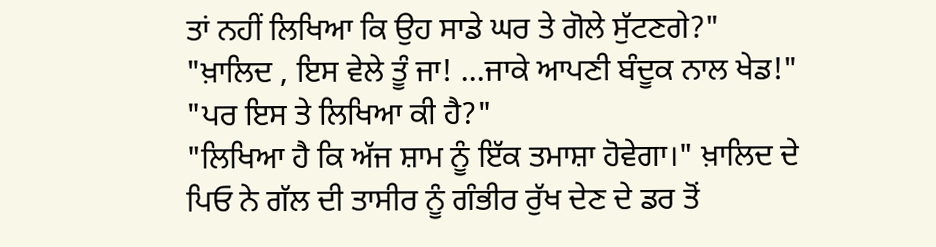ਤਾਂ ਨਹੀਂ ਲਿਖਿਆ ਕਿ ਉਹ ਸਾਡੇ ਘਰ ਤੇ ਗੋਲੇ ਸੁੱਟਣਗੇ?"
"ਖ਼ਾਲਿਦ , ਇਸ ਵੇਲੇ ਤੂੰ ਜਾ! ...ਜਾਕੇ ਆਪਣੀ ਬੰਦੂਕ ਨਾਲ ਖੇਡ!"
"ਪਰ ਇਸ ਤੇ ਲਿਖਿਆ ਕੀ ਹੈ?"
"ਲਿਖਿਆ ਹੈ ਕਿ ਅੱਜ ਸ਼ਾਮ ਨੂੰ ਇੱਕ ਤਮਾਸ਼ਾ ਹੋਵੇਗਾ।" ਖ਼ਾਲਿਦ ਦੇ ਪਿਓ ਨੇ ਗੱਲ ਦੀ ਤਾਸੀਰ ਨੂੰ ਗੰਭੀਰ ਰੁੱਖ ਦੇਣ ਦੇ ਡਰ ਤੋਂ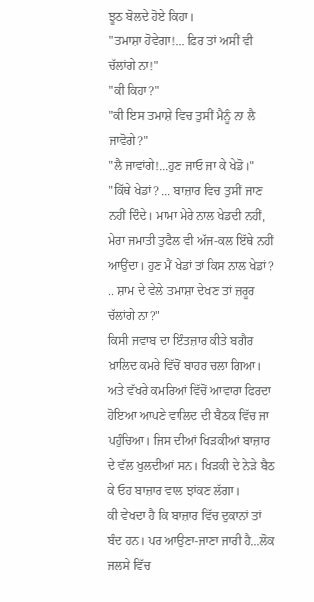ਝੂਠ ਬੋਲਦੇ ਹੋਏ ਕਿਹਾ।
"ਤਮਾਸ਼ਾ ਹੋਵੇਗਾ!... ਫ਼ਿਰ ਤਾਂ ਅਸੀਂ ਵੀ ਚੱਲਾਂਗੇ ਨਾ!"
"ਕੀ ਕਿਹਾ?"
"ਕੀ ਇਸ ਤਮਾਸ਼ੇ ਵਿਚ ਤੁਸੀਂ ਮੈਨੂੰ ਨਾ ਲੈ ਜਾਵੋਗੇ?"
"ਲੈ ਜਾਵਾਂਗੇ!...ਹੁਣ ਜਾਓ ਜਾ ਕੇ ਖੇਡੋ।"
"ਕਿੱਥੇ ਖੇਡਾਂ? ... ਬਾਜ਼ਾਰ ਵਿਚ ਤੁਸੀਂ ਜਾਣ ਨਹੀਂ ਦਿੰਦੇ। ਮਾਮਾ ਮੇਰੇ ਨਾਲ ਖੇਡਦੀ ਨਹੀਂ, ਮੇਰਾ ਜਮਾਤੀ ਤੁਫੈਲ ਵੀ ਅੱਜ-ਕਲ ਇੱਥੇ ਨਹੀਂ ਆਉਂਦਾ। ਹੁਣ ਮੈਂ ਖੇਡਾਂ ਤਾਂ ਕਿਸ ਨਾਲ ਖੇਡਾਂ? .. ਸ਼ਾਮ ਦੇ ਵੇਲੇ ਤਮਾਸ਼ਾ ਦੇਖਣ ਤਾਂ ਜ਼ਰੂਰ ਚੱਲਾਂਗੇ ਨਾ?"
ਕਿਸੀ ਜਵਾਬ ਦਾ ਇੰਤਜ਼ਾਰ ਕੀਤੇ ਬਗੈਰ ਖ਼ਾਲਿਦ ਕਮਰੇ ਵਿੱਚੋਂ ਬਾਹਰ ਚਲਾ ਗਿਆ। ਅਤੇ ਵੱਖਰੇ ਕਮਰਿਆਂ ਵਿੱਚੋਂ ਆਵਾਰਾ ਫਿਰਦਾ ਹੋਇਆ ਆਪਣੇ ਵਾਲਿਦ ਦੀ ਬੈਠਕ ਵਿੱਚ ਜਾ ਪਹੁੰਚਿਆ। ਜਿਸ ਦੀਆਂ ਖਿੜਕੀਆਂ ਬਾਜ਼ਾਰ ਦੇ ਵੱਲ ਖੁਲਦੀਆਂ ਸਨ। ਖਿੜਕੀ ਦੇ ਨੇੜੇ ਬੈਠ ਕੇ ਓਹ ਬਾਜ਼ਾਰ ਵਾਲ ਝਾਂਕਣ ਲੱਗਾ।
ਕੀ ਵੇਖਦਾ ਹੈ ਕਿ ਬਾਜ਼ਾਰ ਵਿੱਚ ਦੁਕਾਨਾਂ ਤਾਂ ਬੰਦ ਹਨ। ਪਰ ਆਉਣਾ-ਜਾਣਾ ਜਾਰੀ ਹੈ...ਲੋਕ ਜਲਸੇ ਵਿੱਚ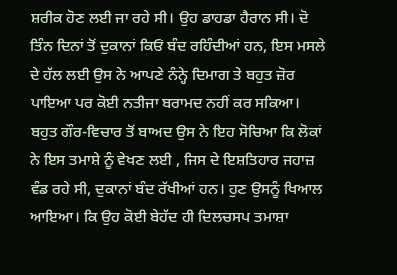ਸ਼ਰੀਕ ਹੋਣ ਲਈ ਜਾ ਰਹੇ ਸੀ। ਉਹ ਡਾਹਡਾ ਹੈਰਾਨ ਸੀ। ਦੋ ਤਿੰਨ ਦਿਨਾਂ ਤੋਂ ਦੁਕਾਨਾਂ ਕਿਓਂ ਬੰਦ ਰਹਿੰਦੀਆਂ ਹਨ, ਇਸ ਮਸਲੇ ਦੇ ਹੱਲ ਲਈ ਉਸ ਨੇ ਆਪਣੇ ਨੰਨ੍ਹੇ ਦਿਮਾਗ ਤੇ ਬਹੁਤ ਜ਼ੋਰ ਪਾਇਆ ਪਰ ਕੋਈ ਨਤੀਜਾ ਬਰਾਮਦ ਨਹੀਂ ਕਰ ਸਕਿਆ।
ਬਹੁਤ ਗੌਰ-ਵਿਚਾਰ ਤੋਂ ਬਾਅਦ ਉਸ ਨੇ ਇਹ ਸੋਚਿਆ ਕਿ ਲੋਕਾਂ ਨੇ ਇਸ ਤਮਾਸ਼ੇ ਨੂੰ ਵੇਖਣ ਲਈ , ਜਿਸ ਦੇ ਇਸ਼ਤਿਹਾਰ ਜਹਾਜ਼ ਵੰਡ ਰਹੇ ਸੀ, ਦੁਕਾਨਾਂ ਬੰਦ ਰੱਖੀਆਂ ਹਨ। ਹੁਣ ਉਸਨੂੰ ਖਿਆਲ ਆਇਆ। ਕਿ ਉਹ ਕੋਈ ਬੇਹੱਦ ਹੀ ਦਿਲਚਸਪ ਤਮਾਸ਼ਾ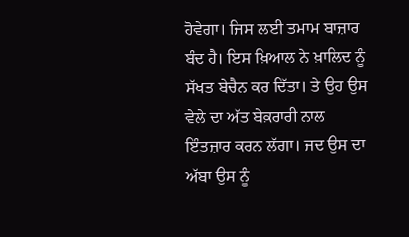ਹੋਵੇਗਾ। ਜਿਸ ਲਈ ਤਮਾਮ ਬਾਜ਼ਾਰ ਬੰਦ ਹੈ। ਇਸ ਖ਼ਿਆਲ ਨੇ ਖ਼ਾਲਿਦ ਨੂੰ ਸੱਖਤ ਬੇਚੈਨ ਕਰ ਦਿੱਤਾ। ਤੇ ਉਹ ਉਸ ਵੇਲੇ ਦਾ ਅੱਤ ਬੇਕ਼ਰਾਰੀ ਨਾਲ ਇੰਤਜ਼ਾਰ ਕਰਨ ਲੱਗਾ। ਜਦ ਉਸ ਦਾ ਅੱਬਾ ਉਸ ਨੂੰ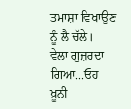ਤਮਾਸ਼ਾ ਵਿਖਾਉਣ ਨੂੰ ਲੈ ਚੱਲੇ।
ਵੇਲਾ ਗੁਜ਼ਰਦਾ ਗਿਆ...ਓਹ ਖ਼ੂਨੀ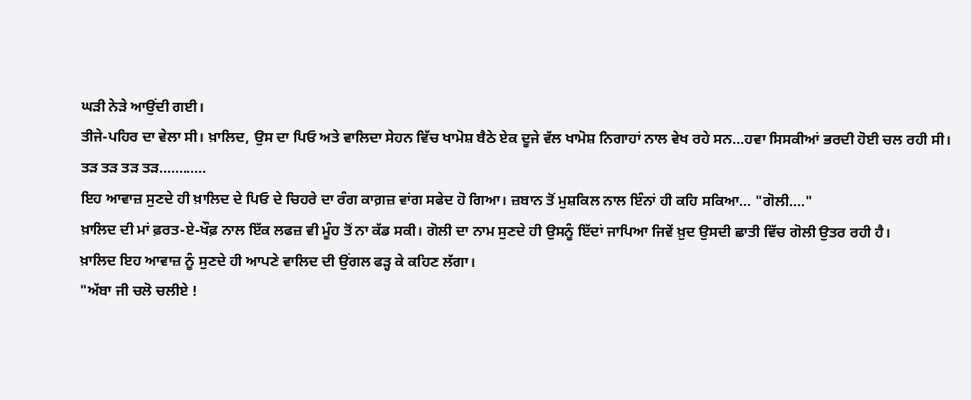ਘੜੀ ਨੇੜੇ ਆਉਂਦੀ ਗਈ।
ਤੀਜੇ-ਪਹਿਰ ਦਾ ਵੇਲਾ ਸੀ। ਖ਼ਾਲਿਦ, ਉਸ ਦਾ ਪਿਓ ਅਤੇ ਵਾਲਿਦਾ ਸੇਹਨ ਵਿੱਚ ਖਾਮੋਸ਼ ਬੈਠੇ ਏਕ ਦੂਜੇ ਵੱਲ ਖਾਮੋਸ਼ ਨਿਗਾਹਾਂ ਨਾਲ ਵੇਖ ਰਹੇ ਸਨ...ਹਵਾ ਸਿਸਕੀਆਂ ਭਰਦੀ ਹੋਈ ਚਲ ਰਹੀ ਸੀ।
ਤੜ ਤੜ ਤੜ ਤੜ............
ਇਹ ਆਵਾਜ਼ ਸੁਣਦੇ ਹੀ ਖ਼ਾਲਿਦ ਦੇ ਪਿਓ ਦੇ ਚਿਹਰੇ ਦਾ ਰੰਗ ਕਾਗ਼ਜ਼ ਵਾਂਗ ਸਫੇਦ ਹੋ ਗਿਆ। ਜ਼ਬਾਨ ਤੋਂ ਮੁਸ਼ਕਿਲ ਨਾਲ ਇੰਨਾਂ ਹੀ ਕਹਿ ਸਕਿਆ... "ਗੋਲੀ...."
ਖ਼ਾਲਿਦ ਦੀ ਮਾਂ ਫ਼ਰਤ-ਏ-ਖੌਫ਼ ਨਾਲ ਇੱਕ ਲਫਜ਼ ਵੀ ਮੂੰਹ ਤੋਂ ਨਾ ਕੱਡ ਸਕੀ। ਗੋਲੀ ਦਾ ਨਾਮ ਸੁਣਦੇ ਹੀ ਉਸਨੂੰ ਇੱਦਾਂ ਜਾਪਿਆ ਜਿਵੇਂ ਖ਼ੁਦ ਉਸਦੀ ਛਾਤੀ ਵਿੱਚ ਗੋਲੀ ਉਤਰ ਰਹੀ ਹੈ।
ਖ਼ਾਲਿਦ ਇਹ ਆਵਾਜ਼ ਨੂੰ ਸੁਣਦੇ ਹੀ ਆਪਣੇ ਵਾਲਿਦ ਦੀ ਉਂਗਲ ਫੜ੍ਹ ਕੇ ਕਹਿਣ ਲੱਗਾ।
"ਅੱਬਾ ਜੀ ਚਲੋ ਚਲੀਏ !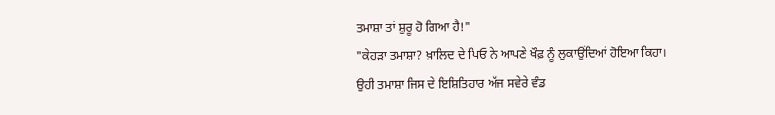ਤਮਾਸ਼ਾ ਤਾਂ ਸ਼ੁਰੂ ਹੋ ਗਿਆ ਹੈ!"
"ਕੇਹੜਾ ਤਮਾਸ਼ਾ? ਖ਼ਾਲਿਦ ਦੇ ਪਿਓ ਨੇ ਆਪਣੇ ਖੌਫ਼ ਨੂੰ ਲੁਕਾਉਂਦਿਆਂ ਹੋਇਆ ਕਿਹਾ।
ਉਹੀ ਤਮਾਸ਼ਾ ਜਿਸ ਦੇ ਇਸ਼ਿਤਿਹਾਰ ਅੱਜ ਸਵੇਰੇ ਵੰਡ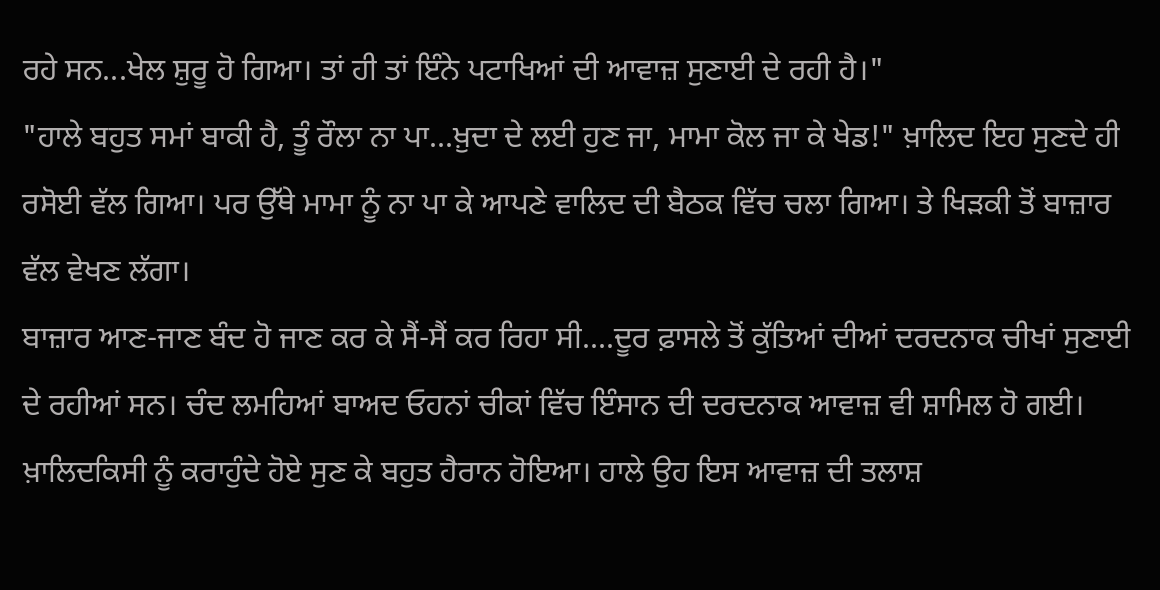ਰਹੇ ਸਨ...ਖੇਲ ਸ਼ੁਰੂ ਹੋ ਗਿਆ। ਤਾਂ ਹੀ ਤਾਂ ਇੰਨੇ ਪਟਾਖਿਆਂ ਦੀ ਆਵਾਜ਼ ਸੁਣਾਈ ਦੇ ਰਹੀ ਹੈ।"
"ਹਾਲੇ ਬਹੁਤ ਸਮਾਂ ਬਾਕੀ ਹੈ, ਤੂੰ ਰੌਲਾ ਨਾ ਪਾ...ਖ਼ੁਦਾ ਦੇ ਲਈ ਹੁਣ ਜਾ, ਮਾਮਾ ਕੋਲ ਜਾ ਕੇ ਖੇਡ!" ਖ਼ਾਲਿਦ ਇਹ ਸੁਣਦੇ ਹੀ ਰਸੋਈ ਵੱਲ ਗਿਆ। ਪਰ ਉੱਥੇ ਮਾਮਾ ਨੂੰ ਨਾ ਪਾ ਕੇ ਆਪਣੇ ਵਾਲਿਦ ਦੀ ਬੈਠਕ ਵਿੱਚ ਚਲਾ ਗਿਆ। ਤੇ ਖਿੜਕੀ ਤੋਂ ਬਾਜ਼ਾਰ ਵੱਲ ਵੇਖਣ ਲੱਗਾ।
ਬਾਜ਼ਾਰ ਆਣ-ਜਾਣ ਬੰਦ ਹੋ ਜਾਣ ਕਰ ਕੇ ਸੈਂ-ਸੈਂ ਕਰ ਰਿਹਾ ਸੀ....ਦੂਰ ਫ਼ਾਸਲੇ ਤੋਂ ਕੁੱਤਿਆਂ ਦੀਆਂ ਦਰਦਨਾਕ ਚੀਖਾਂ ਸੁਣਾਈ ਦੇ ਰਹੀਆਂ ਸਨ। ਚੰਦ ਲਮਹਿਆਂ ਬਾਅਦ ਓਹਨਾਂ ਚੀਕਾਂ ਵਿੱਚ ਇੰਸਾਨ ਦੀ ਦਰਦਨਾਕ ਆਵਾਜ਼ ਵੀ ਸ਼ਾਮਿਲ ਹੋ ਗਈ।
ਖ਼ਾਲਿਦਕਿਸੀ ਨੂੰ ਕਰਾਹੁੰਦੇ ਹੋਏ ਸੁਣ ਕੇ ਬਹੁਤ ਹੈਰਾਨ ਹੋਇਆ। ਹਾਲੇ ਉਹ ਇਸ ਆਵਾਜ਼ ਦੀ ਤਲਾਸ਼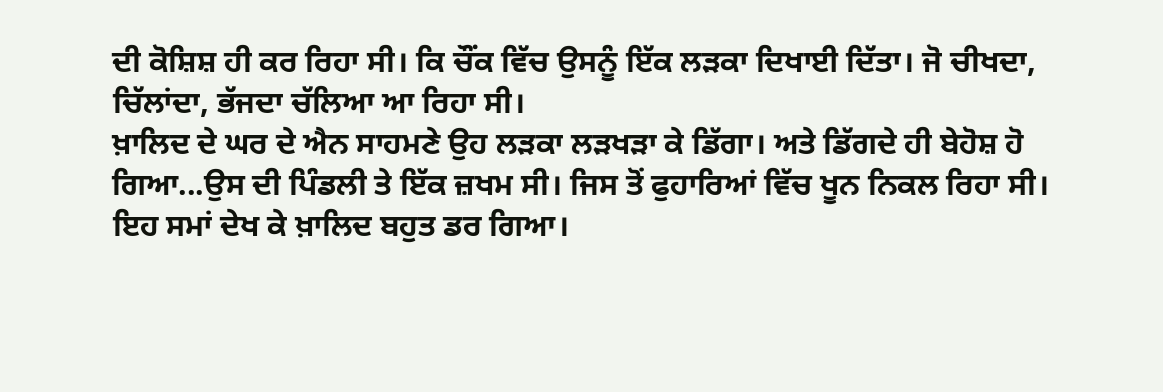ਦੀ ਕੋਸ਼ਿਸ਼ ਹੀ ਕਰ ਰਿਹਾ ਸੀ। ਕਿ ਚੌਂਕ ਵਿੱਚ ਉਸਨੂੰ ਇੱਕ ਲੜਕਾ ਦਿਖਾਈ ਦਿੱਤਾ। ਜੋ ਚੀਖਦਾ, ਚਿੱਲਾਂਦਾ, ਭੱਜਦਾ ਚੱਲਿਆ ਆ ਰਿਹਾ ਸੀ।
ਖ਼ਾਲਿਦ ਦੇ ਘਰ ਦੇ ਐਨ ਸਾਹਮਣੇ ਉਹ ਲੜਕਾ ਲੜਖੜਾ ਕੇ ਡਿੱਗਾ। ਅਤੇ ਡਿੱਗਦੇ ਹੀ ਬੇਹੋਸ਼ ਹੋ ਗਿਆ...ਉਸ ਦੀ ਪਿੰਡਲੀ ਤੇ ਇੱਕ ਜ਼ਖਮ ਸੀ। ਜਿਸ ਤੋਂ ਫੁਹਾਰਿਆਂ ਵਿੱਚ ਖੂਨ ਨਿਕਲ ਰਿਹਾ ਸੀ।
ਇਹ ਸਮਾਂ ਦੇਖ ਕੇ ਖ਼ਾਲਿਦ ਬਹੁਤ ਡਰ ਗਿਆ।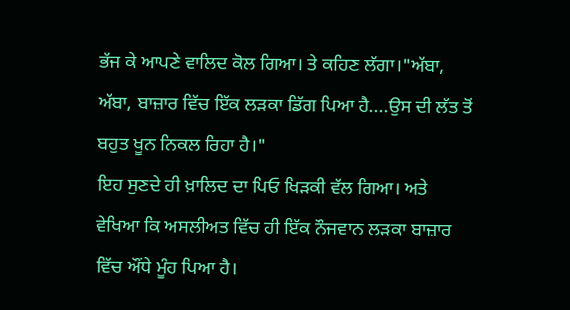ਭੱਜ ਕੇ ਆਪਣੇ ਵਾਲਿਦ ਕੋਲ ਗਿਆ। ਤੇ ਕਹਿਣ ਲੱਗਾ।"ਅੱਬਾ, ਅੱਬਾ, ਬਾਜ਼ਾਰ ਵਿੱਚ ਇੱਕ ਲੜਕਾ ਡਿੱਗ ਪਿਆ ਹੈ....ਉਸ ਦੀ ਲੱਤ ਤੋਂ ਬਹੁਤ ਖੂਨ ਨਿਕਲ ਰਿਹਾ ਹੈ।"
ਇਹ ਸੁਣਦੇ ਹੀ ਖ਼ਾਲਿਦ ਦਾ ਪਿਓ ਖਿੜਕੀ ਵੱਲ ਗਿਆ। ਅਤੇ ਵੇਖਿਆ ਕਿ ਅਸਲੀਅਤ ਵਿੱਚ ਹੀ ਇੱਕ ਨੌਜਵਾਨ ਲੜਕਾ ਬਾਜ਼ਾਰ ਵਿੱਚ ਔਂਧੇ ਮੂੰਹ ਪਿਆ ਹੈ।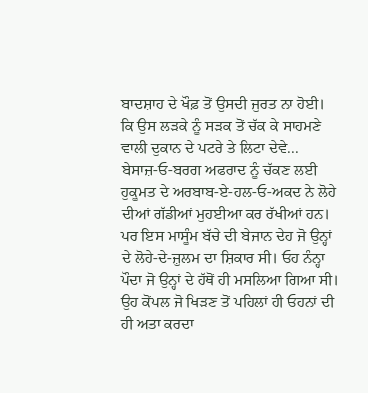ਬਾਦਸ਼ਾਹ ਦੇ ਖੌਫ਼ ਤੋਂ ਉਸਦੀ ਜੁਰਤ ਨਾ ਹੋਈ। ਕਿ ਉਸ ਲੜਕੇ ਨੂੰ ਸੜਕ ਤੋਂ ਚੱਕ ਕੇ ਸਾਹਮਣੇ ਵਾਲੀ ਦੁਕਾਨ ਦੇ ਪਟਰੇ ਤੇ ਲਿਟਾ ਦੇਵੇ...
ਬੇਸਾਜ਼-ਓ-ਬਰਗ ਅਫਰਾਦ ਨੂੰ ਚੱਕਣ ਲਈ ਹੁਕੂਮਤ ਦੇ ਅਰਬਾਬ-ਏ-ਹਲ-ਓ-ਅਕਦ ਨੇ ਲੋਹੇ ਦੀਆਂ ਗੱਡੀਆਂ ਮੁਹਈਆ ਕਰ ਰੱਖੀਆਂ ਹਨ। ਪਰ ਇਸ ਮਾਸੂੰਮ ਬੱਚੇ ਦੀ ਬੇਜਾਨ ਦੇਹ ਜੋ ਉਨ੍ਹਾਂ ਦੇ ਲੋਹੇ-ਦੇ-ਜ਼ੁਲਮ ਦਾ ਸ਼ਿਕਾਰ ਸੀ। ਓਹ ਨੰਨ੍ਹਾ ਪੌਦਾ ਜੋ ਉਨ੍ਹਾਂ ਦੇ ਹੱਥੋਂ ਹੀ ਮਸਲਿਆ ਗਿਆ ਸੀ। ਉਹ ਕੋਂਪਲ ਜੋ ਖਿੜਣ ਤੋਂ ਪਹਿਲਾਂ ਹੀ ਓਹਨਾਂ ਦੀ ਹੀ ਅਤਾ ਕਰਦਾ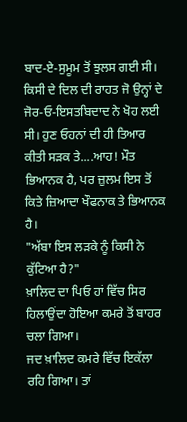ਬਾਦ-ਏ-ਸੁਮੂਮ ਤੋਂ ਝੁਲਸ ਗਈ ਸੀ। ਕਿਸੀ ਦੇ ਦਿਲ ਦੀ ਰਾਹਤ ਜੋ ਉਨ੍ਹਾਂ ਦੇ ਜੋਰ-ਓ-ਇਸਤਬਿਦਾਦ ਨੇ ਖੋਹ ਲਈ ਸੀ। ਹੁਣ ਓਹਨਾਂ ਦੀ ਹੀ ਤਿਆਰ ਕੀਤੀ ਸੜਕ ਤੇ....ਆਹ! ਮੌਤ ਭਿਆਨਕ ਹੈ, ਪਰ ਜ਼ੁਲਮ ਇਸ ਤੋਂ ਕਿਤੇ ਜ਼ਿਆਦਾ ਖੌਫਨਾਕ ਤੇ ਭਿਆਨਕ ਹੈ।
"ਅੱਬਾ ਇਸ ਲੜਕੇ ਨੂੰ ਕਿਸੀ ਨੇ ਕੁੱਟਿਆ ਹੈ?"
ਖ਼ਾਲਿਦ ਦਾ ਪਿਓ ਹਾਂ ਵਿੱਚ ਸਿਰ ਹਿਲਾਉਂਦਾ ਹੋਇਆ ਕਮਰੇ ਤੋਂ ਬਾਹਰ ਚਲਾ ਗਿਆ।
ਜਦ ਖ਼ਾਲਿਦ ਕਮਰੇ ਵਿੱਚ ਇਕੱਲਾ ਰਹਿ ਗਿਆ। ਤਾਂ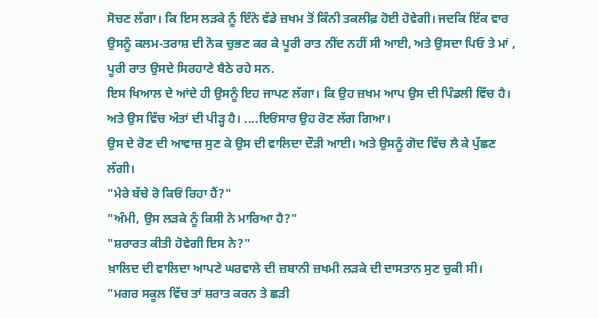ਸੋਚਣ ਲੱਗਾ। ਕਿ ਇਸ ਲੜਕੇ ਨੂੰ ਇੰਨੇ ਵੱਡੇ ਜ਼ਖਮ ਤੋਂ ਕਿੰਨੀ ਤਕਲੀਫ਼ ਹੋਈ ਹੋਵੇਗੀ। ਜਦਕਿ ਇੱਕ ਵਾਰ ਉਸਨੂੰ ਕਲਮ-ਤਰਾਸ਼ ਦੀ ਨੋਕ ਚੁਭਣ ਕਰ ਕੇ ਪੂਰੀ ਰਾਤ ਨੀਂਦ ਨਹੀਂ ਸੀ ਆਈ, ਅਤੇ ਉਸਦਾ ਪਿਓ ਤੇ ਮਾਂ , ਪੂਰੀ ਰਾਤ ਉਸਦੇ ਸਿਰਹਾਣੇ ਬੈਠੇ ਰਹੇ ਸਨ.
ਇਸ ਖਿਆਲ ਦੇ ਆਂਦੇ ਹੀ ਉਸਨੂੰ ਇਹ ਜਾਪਣ ਲੱਗਾ। ਕਿ ਉਹ ਜ਼ਖਮ ਆਪ ਉਸ ਦੀ ਪਿੰਡਲੀ ਵਿੱਚ ਹੈ। ਅਤੇ ਉਸ ਵਿੱਚ ਅੰਤਾਂ ਦੀ ਪੀੜ੍ਹ ਹੈ। ....ਇਓਂਸਾਰ ਉਹ ਰੋਣ ਲੱਗ ਗਿਆ।
ਉਸ ਦੇ ਰੋਣ ਦੀ ਆਵਾਜ਼ ਸੁਣ ਕੇ ਉਸ ਦੀ ਵਾਲਿਦਾ ਦੌੜੀ ਆਈ। ਅਤੇ ਉਸਨੂੰ ਗੋਦ ਵਿੱਚ ਲੈ ਕੇ ਪੁੱਛਣ ਲੱਗੀ।
"ਮੇਰੇ ਬੱਚੇ ਰੋ ਕਿਓਂ ਰਿਹਾ ਹੈਂ?"
"ਅੰਮੀ, ਉਸ ਲੜਕੇ ਨੂੰ ਕਿਸੀ ਨੇ ਮਾਰਿਆ ਹੈ?"
"ਸ਼ਰਾਰਤ ਕੀਤੀ ਹੋਵੇਗੀ ਇਸ ਨੇ?"
ਖ਼ਾਲਿਦ ਦੀ ਵਾਲਿਦਾ ਆਪਣੇ ਘਰਵਾਲੇ ਦੀ ਜ਼ਬਾਨੀ ਜ਼ਖਮੀ ਲੜਕੇ ਦੀ ਦਾਸਤਾਨ ਸੁਣ ਚੁਕੀ ਸੀ।
"ਮਗਰ ਸਕੂਲ ਵਿੱਚ ਤਾਂ ਸ਼ਰਾਤ ਕਰਨ ਤੇ ਛੜੀ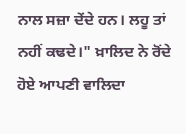ਨਾਲ ਸਜ਼ਾ ਦੇਂਦੇ ਹਨ। ਲਹੂ ਤਾਂ ਨਹੀਂ ਕਢਦੇ।" ਖ਼ਾਲਿਦ ਨੇ ਰੋਂਦੇ ਹੋਏ ਆਪਣੀ ਵਾਲਿਦਾ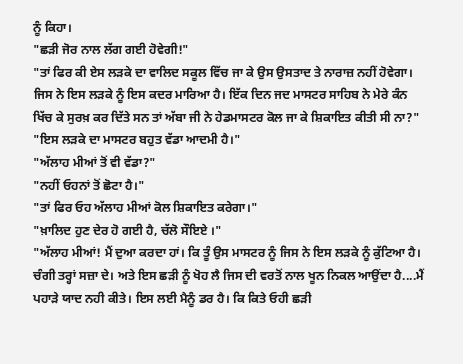ਨੂੰ ਕਿਹਾ।
"ਛੜੀ ਜੋਰ ਨਾਲ ਲੱਗ ਗਈ ਹੋਵੇਗੀ!"
"ਤਾਂ ਫਿਰ ਕੀ ਏਸ ਲੜਕੇ ਦਾ ਵਾਲਿਦ ਸਕੂਲ ਵਿੱਚ ਜਾ ਕੇ ਉਸ ਉਸਤਾਦ ਤੇ ਨਾਰਾਜ਼ ਨਹੀਂ ਹੋਵੇਗਾ। ਜਿਸ ਨੇ ਇਸ ਲੜਕੇ ਨੂੰ ਇਸ ਕਦਰ ਮਾਰਿਆ ਹੈ। ਇੱਕ ਦਿਨ ਜਦ ਮਾਸਟਰ ਸਾਹਿਬ ਨੇ ਮੇਰੇ ਕੰਨ ਖਿੱਚ ਕੇ ਸੁਰਖ਼ ਕਰ ਦਿੱਤੇ ਸਨ ਤਾਂ ਅੱਬਾ ਜੀ ਨੇ ਹੇਡਮਾਸਟਰ ਕੋਲ ਜਾ ਕੇ ਸ਼ਿਕਾਇਤ ਕੀਤੀ ਸੀ ਨਾ?"
"ਇਸ ਲੜਕੇ ਦਾ ਮਾਸਟਰ ਬਹੁਤ ਵੱਡਾ ਆਦਮੀ ਹੈ।"
"ਅੱਲਾਹ ਮੀਆਂ ਤੋਂ ਵੀ ਵੱਡਾ?"
"ਨਹੀਂ ਓਹਨਾਂ ਤੋਂ ਛੋਟਾ ਹੈ।"
"ਤਾਂ ਫਿਰ ਓਹ ਅੱਲਾਹ ਮੀਆਂ ਕੋਲ ਸ਼ਿਕਾਇਤ ਕਰੇਗਾ।"
"ਖ਼ਾਲਿਦ ਹੁਣ ਦੇਰ ਹੋ ਗਈ ਹੈ, ਚੱਲੋ ਸੌਇਏ ।"
"ਅੱਲਾਹ ਮੀਆਂ! ਮੈਂ ਦੁਆ ਕਰਦਾ ਹਾਂ। ਕਿ ਤੂੰ ਉਸ ਮਾਸਟਰ ਨੂੰ ਜਿਸ ਨੇ ਇਸ ਲੜਕੇ ਨੂੰ ਕੁੱਟਿਆ ਹੈ। ਚੰਗੀ ਤਰ੍ਹਾਂ ਸਜ਼ਾ ਦੇ। ਅਤੇ ਇਸ ਛੜੀ ਨੂੰ ਖੋਹ ਲੈ ਜਿਸ ਦੀ ਵਰਤੋਂ ਨਾਲ ਖੂਨ ਨਿਕਲ ਆਉਂਦਾ ਹੈ....ਮੈਂ ਪਹਾੜੇ ਯਾਦ ਨਹੀ ਕੀਤੇ। ਇਸ ਲਈ ਮੈਨੂੰ ਡਰ ਹੈ। ਕਿ ਕਿਤੇ ਓਹੀ ਛੜੀ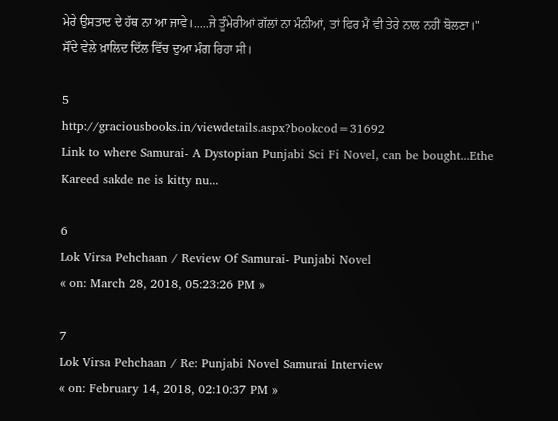ਮੇਰੇ ਉਸਤਾਦ ਦੇ ਹੱਥ ਨਾ ਆ ਜਾਵੇ।.....ਜੇ ਤੂੰਮੇਰੀਆਂ ਗੱਲਾਂ ਨਾ ਮੰਨੀਆਂ, ਤਾਂ ਫਿਰ ਮੈਂ ਵੀ ਤੇਰੇ ਨਾਲ ਨਹੀਂ ਬੋਲਣਾ।"
ਸੌਂਦੇ ਵੇਲੇ ਖ਼ਾਲਿਦ ਦਿੱਲ ਵਿੱਚ ਦੁਆ ਮੰਗ ਰਿਹਾ ਸੀ।

5
http://graciousbooks.in/viewdetails.aspx?bookcod=31692
Link to where Samurai- A Dystopian Punjabi Sci Fi Novel, can be bought...Ethe Kareed sakde ne is kitty nu...

6
Lok Virsa Pehchaan / Review Of Samurai- Punjabi Novel
« on: March 28, 2018, 05:23:26 PM »

7
Lok Virsa Pehchaan / Re: Punjabi Novel Samurai Interview
« on: February 14, 2018, 02:10:37 PM »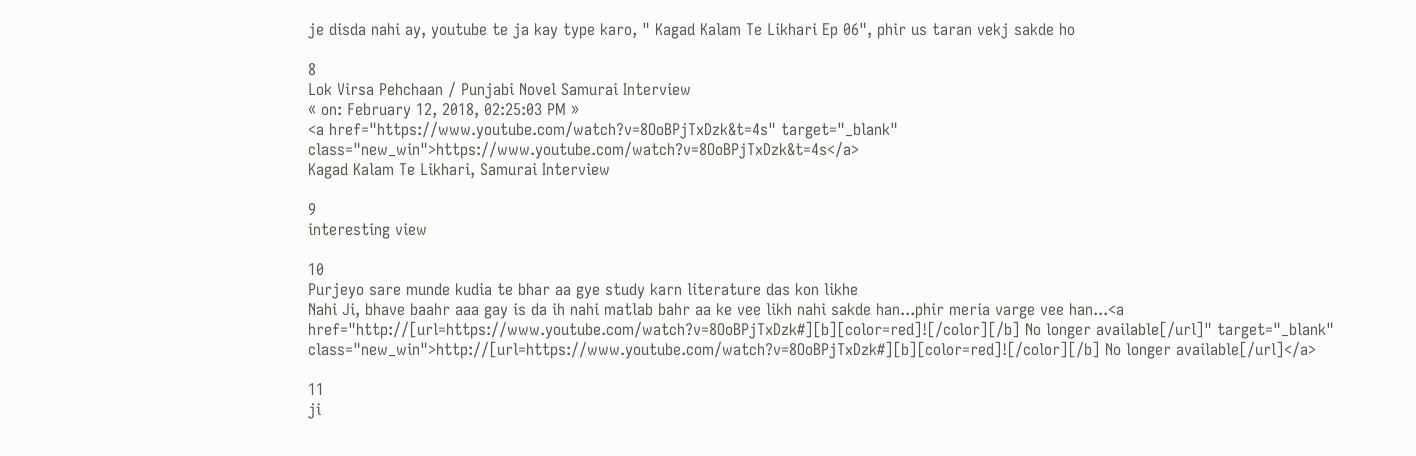je disda nahi ay, youtube te ja kay type karo, " Kagad Kalam Te Likhari Ep 06", phir us taran vekj sakde ho

8
Lok Virsa Pehchaan / Punjabi Novel Samurai Interview
« on: February 12, 2018, 02:25:03 PM »
<a href="https://www.youtube.com/watch?v=8OoBPjTxDzk&t=4s" target="_blank" class="new_win">https://www.youtube.com/watch?v=8OoBPjTxDzk&t=4s</a>
Kagad Kalam Te Likhari, Samurai Interview

9
interesting view

10
Purjeyo sare munde kudia te bhar aa gye study karn literature das kon likhe
Nahi Ji, bhave baahr aaa gay is da ih nahi matlab bahr aa ke vee likh nahi sakde han...phir meria varge vee han...<a href="http://[url=https://www.youtube.com/watch?v=8OoBPjTxDzk#][b][color=red]![/color][/b] No longer available[/url]" target="_blank" class="new_win">http://[url=https://www.youtube.com/watch?v=8OoBPjTxDzk#][b][color=red]![/color][/b] No longer available[/url]</a>

11
ji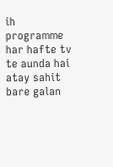ih programme har hafte tv te aunda hai atay sahit bare galan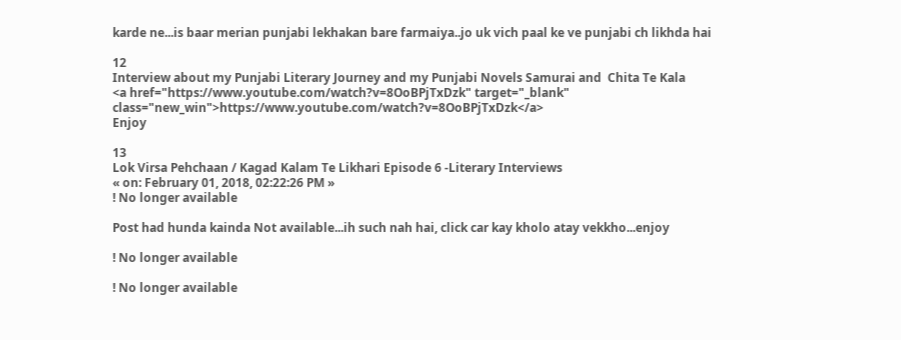karde ne...is baar merian punjabi lekhakan bare farmaiya..jo uk vich paal ke ve punjabi ch likhda hai

12
Interview about my Punjabi Literary Journey and my Punjabi Novels Samurai and  Chita Te Kala
<a href="https://www.youtube.com/watch?v=8OoBPjTxDzk" target="_blank" class="new_win">https://www.youtube.com/watch?v=8OoBPjTxDzk</a>
Enjoy

13
Lok Virsa Pehchaan / Kagad Kalam Te Likhari Episode 6 -Literary Interviews
« on: February 01, 2018, 02:22:26 PM »
! No longer available

Post had hunda kainda Not available...ih such nah hai, click car kay kholo atay vekkho...enjoy

! No longer available

! No longer available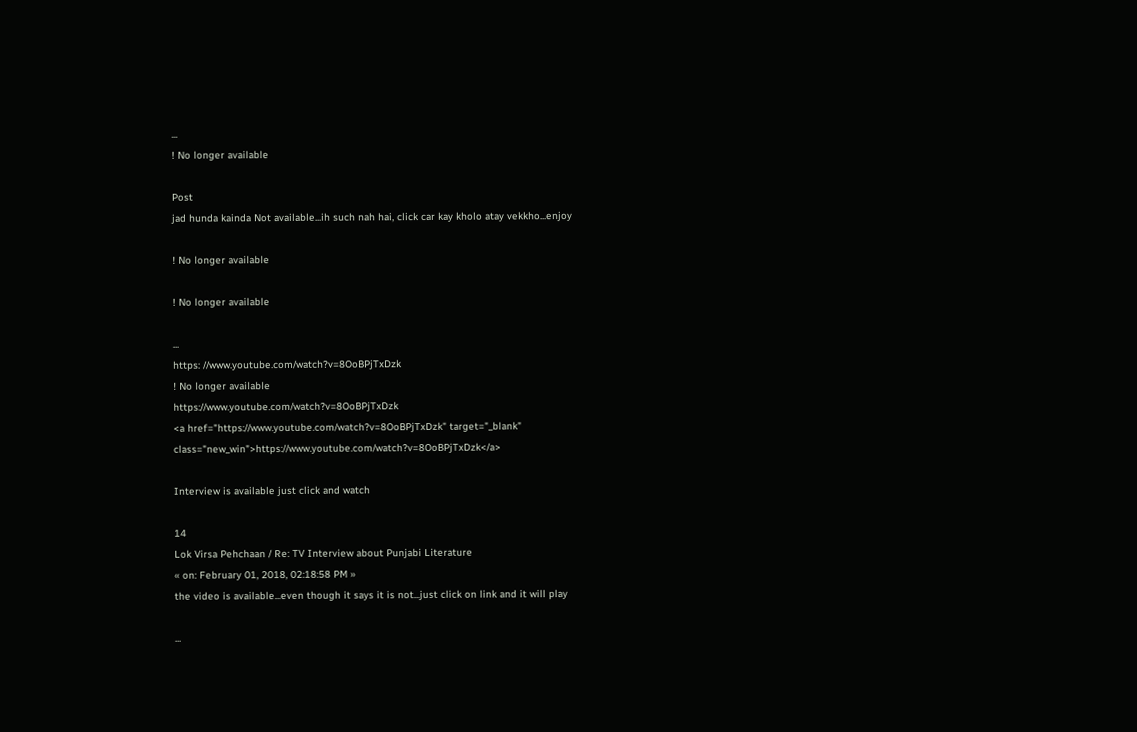...
! No longer available

Post
jad hunda kainda Not available...ih such nah hai, click car kay kholo atay vekkho...enjoy

! No longer available

! No longer available

...
https: //www.youtube.com/watch?v=8OoBPjTxDzk
! No longer available
https://www.youtube.com/watch?v=8OoBPjTxDzk
<a href="https://www.youtube.com/watch?v=8OoBPjTxDzk" target="_blank" class="new_win">https://www.youtube.com/watch?v=8OoBPjTxDzk</a>

Interview is available just click and watch

14
Lok Virsa Pehchaan / Re: TV Interview about Punjabi Literature
« on: February 01, 2018, 02:18:58 PM »
the video is available...even though it says it is not...just click on link and it will play

...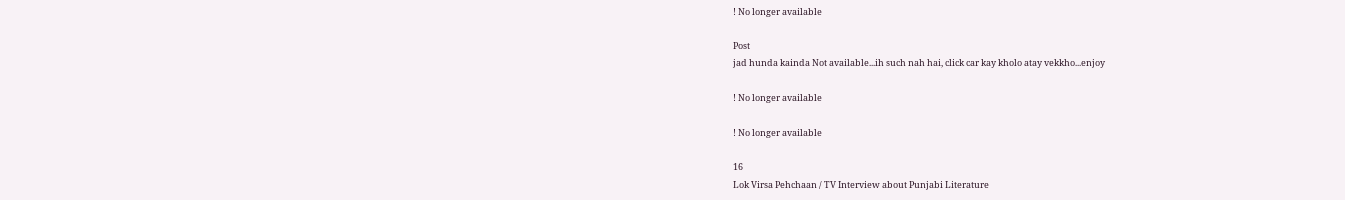! No longer available

Post
jad hunda kainda Not available...ih such nah hai, click car kay kholo atay vekkho...enjoy

! No longer available

! No longer available

16
Lok Virsa Pehchaan / TV Interview about Punjabi Literature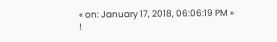« on: January 17, 2018, 06:06:19 PM »
!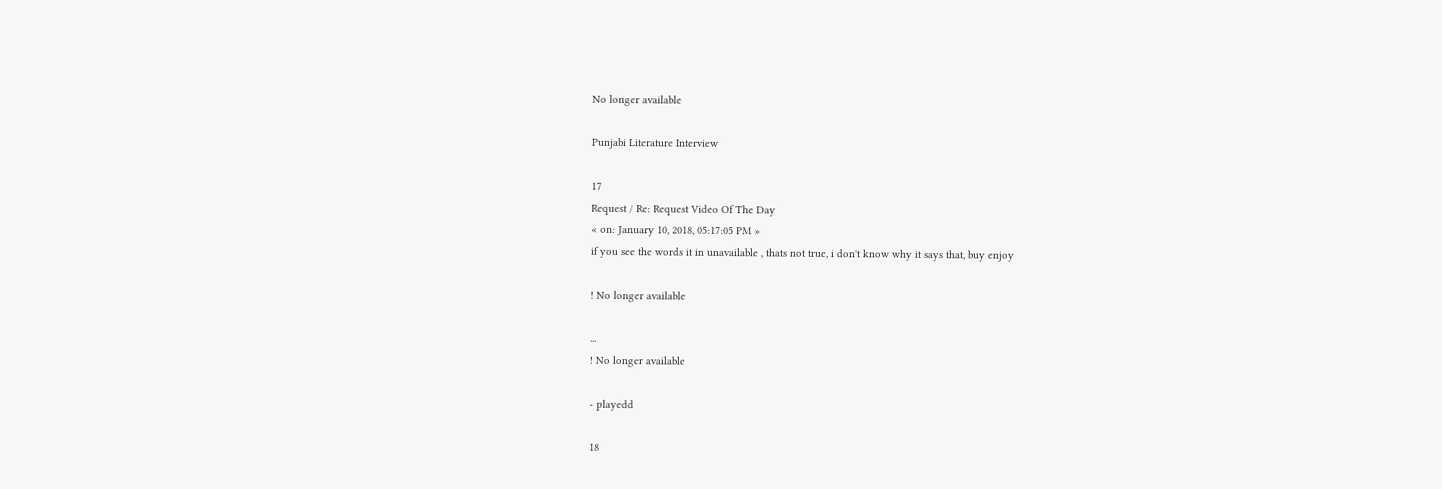No longer available

Punjabi Literature Interview

17
Request / Re: Request Video Of The Day
« on: January 10, 2018, 05:17:05 PM »
if you see the words it in unavailable , thats not true, i don't know why it says that, buy enjoy

! No longer available

...
! No longer available

- playedd

18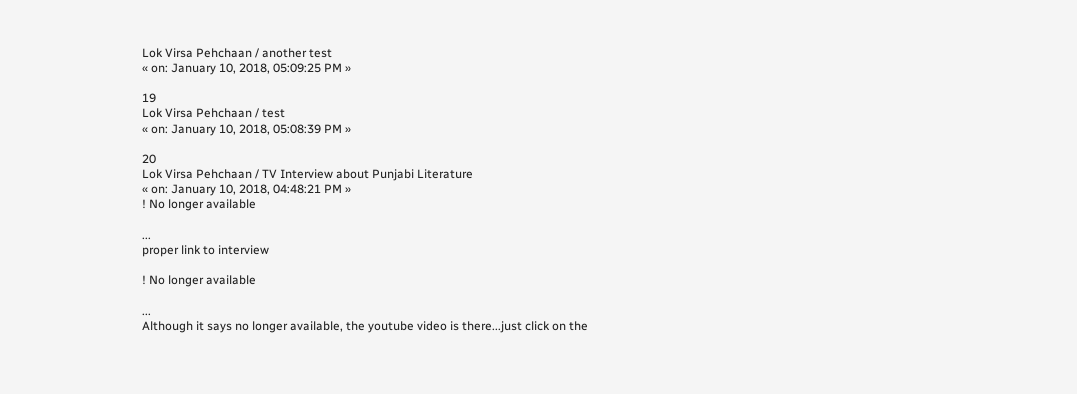Lok Virsa Pehchaan / another test
« on: January 10, 2018, 05:09:25 PM »

19
Lok Virsa Pehchaan / test
« on: January 10, 2018, 05:08:39 PM »

20
Lok Virsa Pehchaan / TV Interview about Punjabi Literature
« on: January 10, 2018, 04:48:21 PM »
! No longer available

...
proper link to interview

! No longer available

...
Although it says no longer available, the youtube video is there...just click on the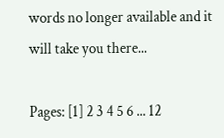words no longer available and it will take you there...

Pages: [1] 2 3 4 5 6 ... 12